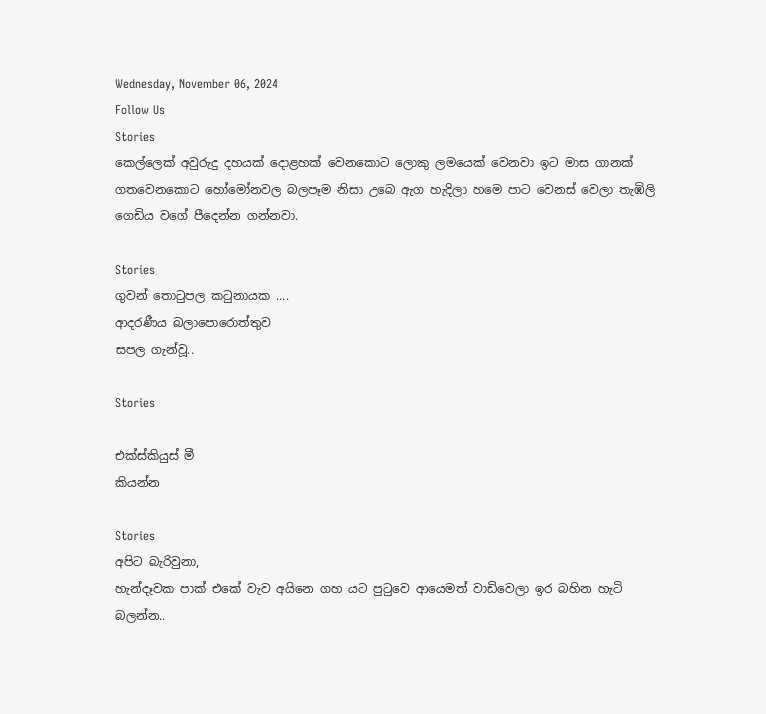Wednesday, November 06, 2024
Follow Us
Stories
කෙල්ලෙක් අවුරුදු දහයක් දොළහක් වෙනකොට ලොකු ලමයෙක් වෙනවා ඉට මාස ගානක් ගතවෙනකොට හෝමෝනවල බලපෑම නිසා උබෙ ඇග හැදිලා හමෙ පාට වෙනස් වෙලා තැඹිලි ගෙඩිය වගේ පීදෙන්න ගන්නවා.

Stories
ගුවන් තොටුපල කටුනායක ....
ආදරණීය බලාපොරොත්තුව
සපල ගැන්වූ..

Stories

එක්ස්කියුස් මී
කියන්න

Stories
අපිට බැරිවුනා,
හැන්දෑවක පාක් එකේ වැව අයිනෙ ගහ යට පුටුවෙ ආයෙමත් වාඩිවෙලා ඉර බහින හැටි බලන්න..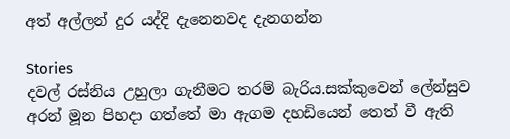අත් අල්ලන් දුර යද්දි දැනෙනවද දැනගන්න

Stories
දවල් රස්නිය උහුලා ගැනීමට තරම් බැරිය.සක්කුවෙන් ලේන්සුව අරන් මූන පිහදා ගත්තේ මා ඇගම දහඩියෙන් තෙත් වී ඇති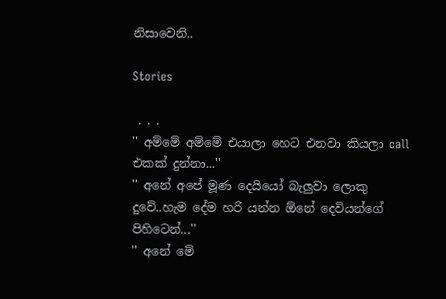නිසාවෙනි..

Stories

 . . .
'' අම්මේ අම්මේ එයාලා හෙට එනවා කියලා call එකක් දුන්නා...''
'' අනේ අපේ මූණ දෙයියෝ බැලුවා ලොකු දුවේ..හැම දේම හරි යන්න ඕනේ දෙවියන්ගේ පිහිටෙන්...''
'' අනේ මේ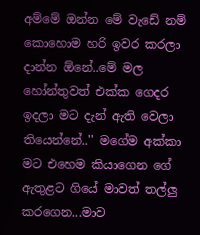අම්මේ ඔන්න මේ වැඩේ නම් කොහොම හරි ඉවර කරලා දාන්න ඕනේ..මේ මල හෝන්තුවත් එක්ක ගෙදර ඉදලා මට දැන් ඇති වෙලා තියෙන්නේ..'' මගේම අක්කා මට එහෙම කියාගෙන ගේ ඇතුළට ගියේ මාවත් තල්ලු කරගෙන...මාව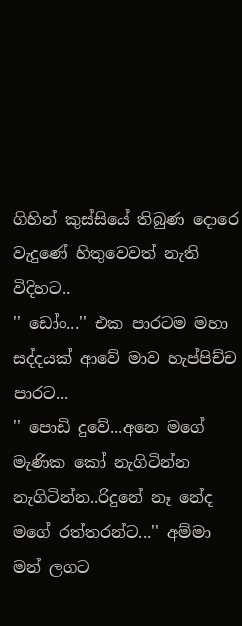ගිහින් කුස්සියේ තිබුණ දොරෙ වැදුණේ හිතුවෙවත් නැති විදිහට..
'' ඩෝං...'' එක පාරටම මහා සද්දයක් ආවේ මාව හැප්පිච්ච පාරට...
'' පොඩි දුවේ...අනෙ මගේ මැණික කෝ නැගිටින්න නැගිටින්න..රිදුනේ නෑ නේද මගේ රත්තරන්ට...'' අම්මා මන් ලගට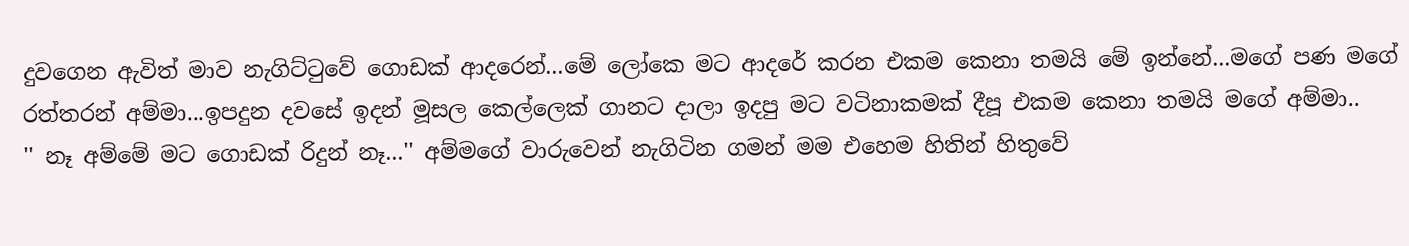දුවගෙන ඇවිත් මාව නැගිට්ටුවේ ගොඩක් ආදරෙන්...මේ ලෝකෙ මට ආදරේ කරන එකම කෙනා තමයි මේ ඉන්නේ...මගේ පණ මගේ රත්තරන් අම්මා...ඉපදුන දවසේ ඉදන් මූසල කෙල්ලෙක් ගානට දාලා ඉදපු මට වටිනාකමක් දීපූ එකම කෙනා තමයි මගේ අම්මා..
'' නෑ අම්මේ මට ගොඩක් රිදුන් නෑ...'' අම්මගේ වාරුවෙන් නැගිටින ගමන් මම එහෙම හිතින් හිතුවේ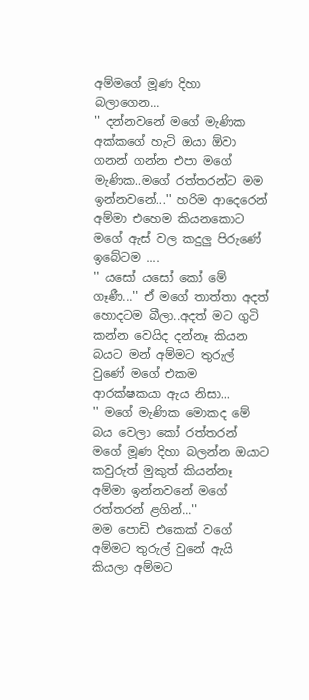අම්මගේ මූණ දිහා බලාගෙන...
'' දන්නවනේ මගේ මැණික අක්කගේ හැටි ඔයා ඕවා ගනන් ගන්න එපා මගේ මැණික..මගේ රත්තරන්ට මම ඉන්නවනේ...'' හරිම ආදෙරෙන් අම්මා එහෙම කියනකොට මගේ ඇස් වල කදුලු පිරුණේ ඉබේටම ....
'' යසෝ යසෝ කෝ මේ ගෑණී...'' ඒ මගේ තාත්තා අදත් හොදටම බීලා..අදත් මට ගුටි කන්න වෙයිද දන්නෑ කියන බයට මන් අම්මට තුරුල් වුණේ මගේ එකම ආරක්ෂකයා ඇය නිසා...
'' මගේ මැණික මොකද මේ බය වෙලා කෝ රත්තරන් මගේ මූණ දිහා බලන්න ඔයාට කවුරුත් මුකුත් කියන්නෑ අම්මා ඉන්නවනේ මගේ රත්තරන් ළගින්...''
මම පොඩි එකෙක් වගේ අම්මට තුරුල් වුනේ ඇයි කියලා අම්මට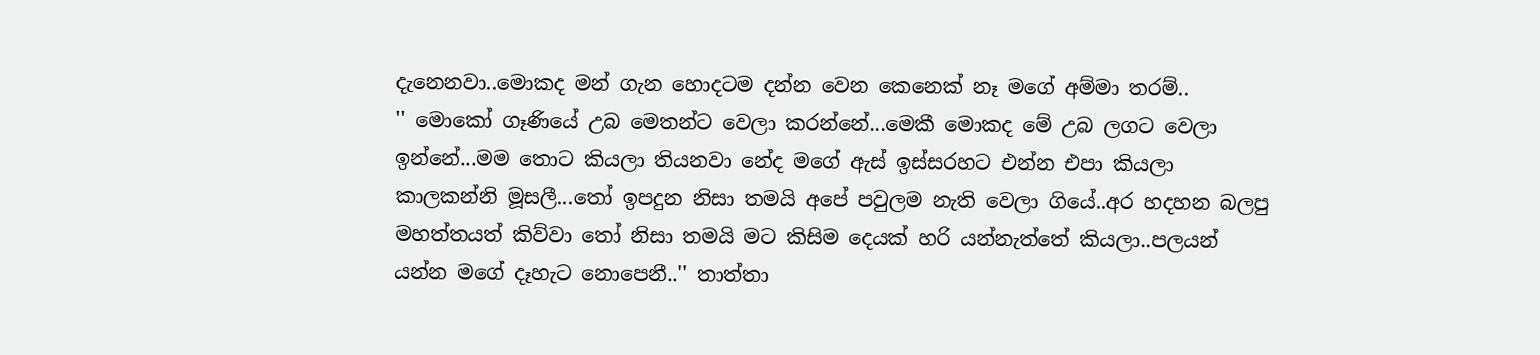දැනෙනවා..මොකද මන් ගැන හොදටම දන්න වෙන කෙනෙක් නෑ මගේ අම්මා තරම්..
'' මොකෝ ගෑණියේ උබ මෙතන්ට වෙලා කරන්නේ...මෙකී මොකද මේ උබ ලගට වෙලා ඉන්නේ...මම තොට කියලා තියනවා නේද මගේ ඇස් ඉස්සරහට එන්න එපා කියලා කාලකන්නි මූසලී...තෝ ඉපදුන නිසා තමයි අපේ පවුලම නැති වෙලා ගියේ..අර හදහන බලපු මහත්තයත් කිව්වා තෝ නිසා තමයි මට කිසිම දෙයක් හරි යන්නැත්තේ කියලා..පලයන් යන්න මගේ දෑහැට නොපෙනී..'' තාත්තා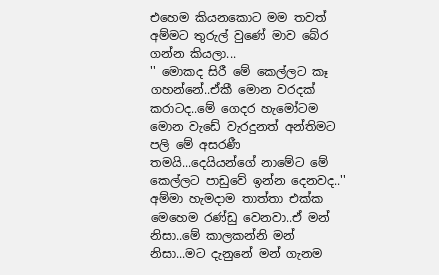එහෙම කියනකොට මම තවත් අම්මට තුරුල් වුණේ මාව බේර ගන්න කියලා...
'' මොකද සිරී මේ කෙල්ලට කෑ ගහන්නේ..ඒකී මොන වරදක් කරාටද..මේ ගෙදර හැමෝටම මොන වැඩේ වැරදුනත් අන්තිමට පලි මේ අසරණී තමයි...දෙයියන්ගේ නාමේට මේ කෙල්ලට පාඩුවේ ඉන්න දෙනවද..'' අම්මා හැමදාම තාත්තා එක්ක මෙහෙම රණ්ඩු වෙනවා..ඒ මන් නිසා..මේ කාලකන්නි මන් නිසා...මට දැනුනේ මන් ගැනම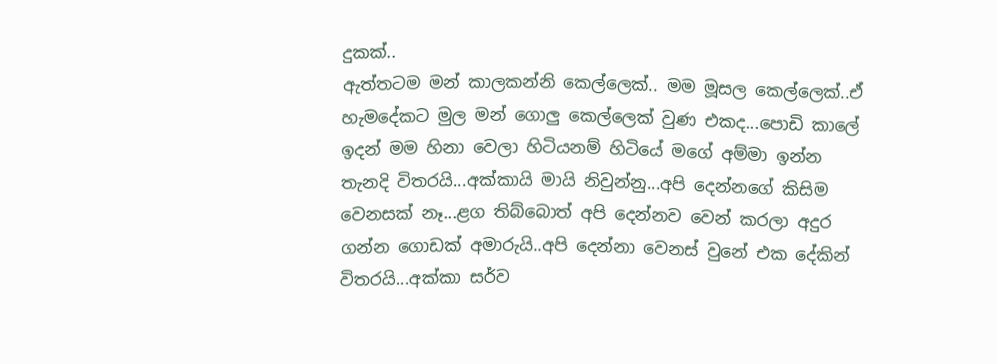දුකක්..
ඇත්තටම මන් කාලකන්නි කෙල්ලෙක්.. මම මූසල කෙල්ලෙක්..ඒ හැමදේකට මුල මන් ගොලු කෙල්ලෙක් වුණ එකද...පොඩි කාලේ ඉදන් මම හිනා වෙලා හිටියනම් හිටියේ මගේ අම්මා ඉන්න තැනදි විතරයි...අක්කායි මායි නිවුන්නු...අපි දෙන්නගේ කිසිම වෙනසක් නෑ...ළග තිබ්බොත් අපි දෙන්නව වෙන් කරලා අදුර ගන්න ගොඩක් අමාරුයි..අපි දෙන්නා වෙනස් වුනේ එක දේකින් විතරයි...අක්කා සර්ව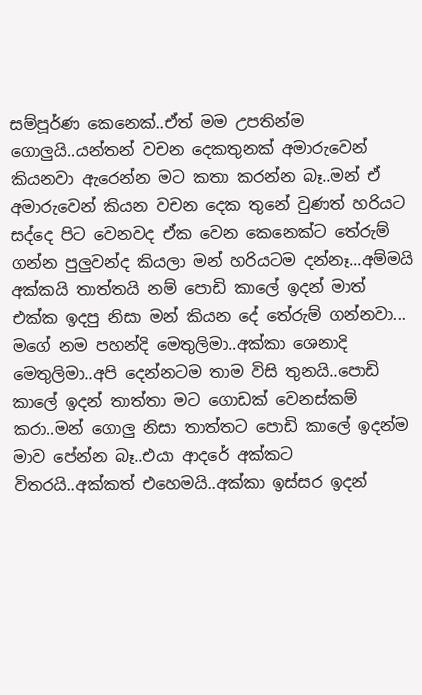සම්පූර්ණ කෙනෙක්..ඒත් මම උපතින්ම ගොලුයි..යන්තන් වචන දෙකතුනක් අමාරුවෙන් කියනවා ඇරෙන්න මට කතා කරන්න බෑ..මන් ඒ අමාරුවෙන් කියන වචන දෙක තුනේ වුණත් හරියට සද්දෙ පිට වෙනවද ඒක වෙන කෙනෙක්ට තේරුම් ගන්න පුලුවන්ද කියලා මන් හරියටම දන්නෑ...අම්මයි අක්කයි තාත්තයි නම් පොඩි කාලේ ඉදන් මාත් එක්ක ඉදපු නිසා මන් කියන දේ තේරුම් ගන්නවා...
මගේ නම පහන්දි මෙතුලිමා..අක්කා ශෙනාදි මෙතුලිමා..අපි දෙන්නටම තාම විසි තුනයි..පොඩි කාලේ ඉදන් තාත්තා මට ගොඩක් වෙනස්කම් කරා..මන් ගොලු නිසා තාත්තට පොඩි කාලේ ඉදන්ම මාව පේන්න බෑ..එයා ආදරේ අක්කට විතරයි..අක්කත් එහෙමයි..අක්කා ඉස්සර ඉදන්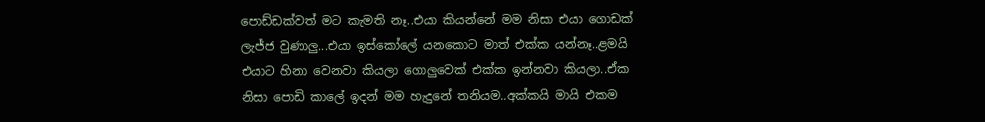පොඩ්ඩක්වත් මට කැමති නෑ..එයා කියන්නේ මම නිසා එයා ගොඩක් ලැජ්ජ වුණාලු...එයා ඉස්කෝලේ යනකොට මාත් එක්ක යන්නෑ..ළමයි එයාට හිනා වෙනවා කියලා ගොලුවෙක් එක්ක ඉන්නවා කියලා..ඒක නිසා පොඩි කාලේ ඉදන් මම හැදුනේ තනියම..අක්කයි මායි එකම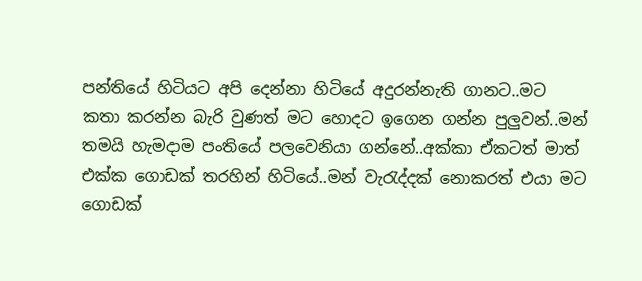පන්තියේ හිටියට අපි දෙන්නා හිටියේ අදුරන්නැති ගානට..මට කතා කරන්න බැරි වුණත් මට හොදට ඉගෙන ගන්න පුලුවන්..මන් තමයි හැමදාම පංතියේ පලවෙනියා ගන්නේ..අක්කා ඒකටත් මාත් එක්ක ගොඩක් තරහින් හිටියේ..මන් වැරැද්දක් නොකරත් එයා මට ගොඩක්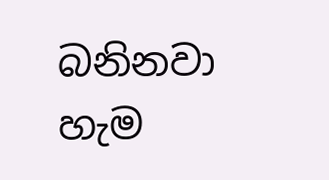බනිනවා හැම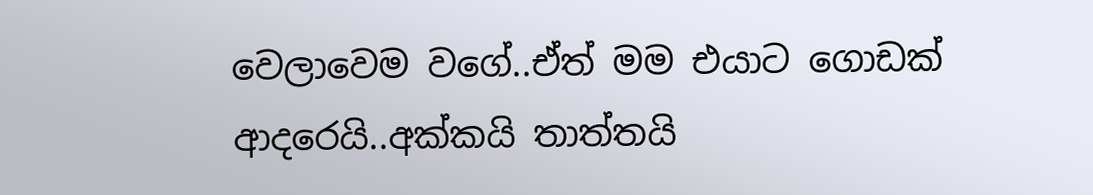වෙලාවෙම වගේ..ඒත් මම එයාට ගොඩක් ආදරෙයි..අක්කයි තාත්තයි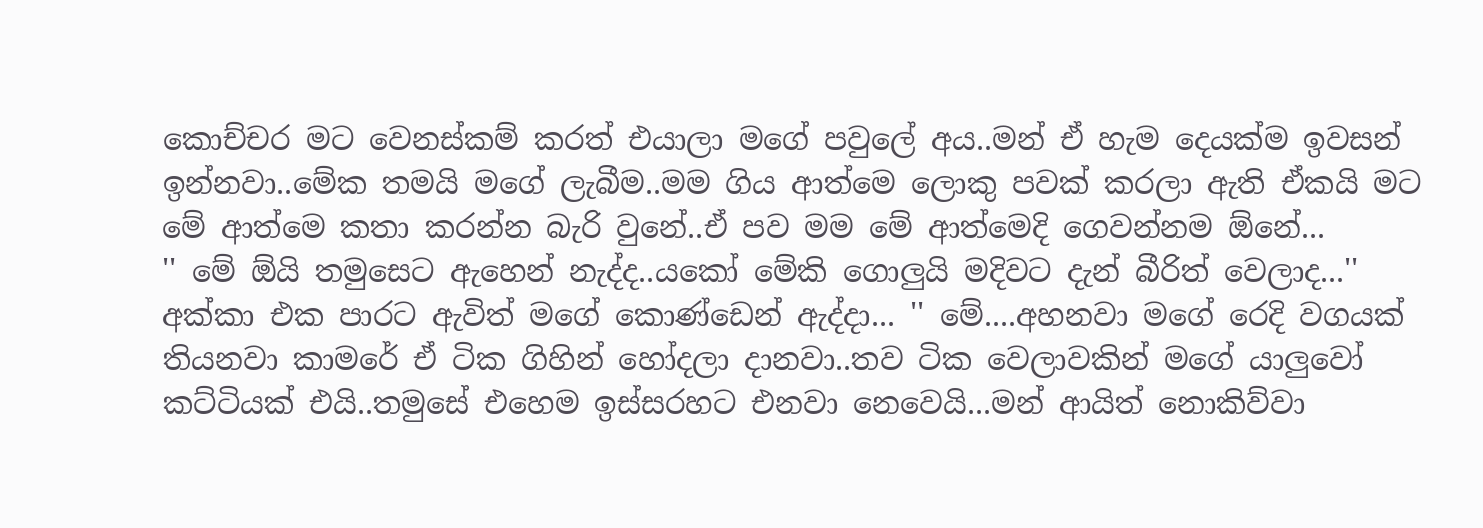කොච්චර මට වෙනස්කම් කරත් එයාලා මගේ පවුලේ අය..මන් ඒ හැම දෙයක්ම ඉවසන් ඉන්නවා..මේක තමයි මගේ ලැබීම..මම ගිය ආත්මෙ ලොකු පවක් කරලා ඇති ඒකයි මට මේ ආත්මෙ කතා කරන්න බැරි වුනේ..ඒ පව මම මේ ආත්මෙදි ගෙවන්නම ඕනේ...
'' මේ ඕයි තමුසෙට ඇහෙන් නැද්ද..යකෝ මේකි ගොලුයි මදිවට දැන් බීරිත් වෙලාද...'' අක්කා එක පාරට ඇවිත් මගේ කොණ්ඩෙන් ඇද්දා... '' මේ....අහනවා මගේ රෙදි වගයක් තියනවා කාමරේ ඒ ටික ගිහින් හෝදලා දානවා..තව ටික වෙලාවකින් මගේ යාලුවෝ කට්ටියක් එයි..තමුසේ එහෙම ඉස්සරහට එනවා නෙවෙයි...මන් ආයිත් නොකිව්වා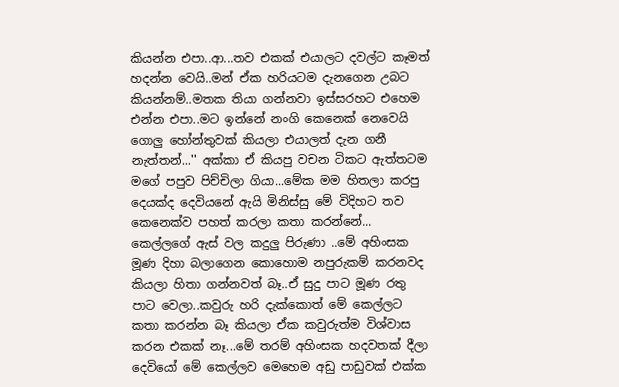කියන්න එපා..ආ...තව එකක් එයාලට දවල්ට කෑමත් හදන්න වෙයි..මන් ඒක හරියටම දැනගෙන උබට කියන්නම්..මතක තියා ගන්නවා ඉස්සරහට එහෙම එන්න එපා..මට ඉන්නේ නංගි කෙනෙක් නෙවෙයි ගොලු හෝන්තුවක් කියලා එයාලත් දැන ගනී නැත්තන්...'' අක්කා ඒ කියපු වචන ටිකට ඇත්තටම මගේ පපුව පිච්චිලා ගියා...මේක මම හිතලා කරපු දෙයක්ද දෙවියනේ ඇයි මිනිස්සු මේ විදිහට තව කෙනෙක්ව පහත් කරලා කතා කරන්නේ...
කෙල්ලගේ ඇස් වල කදුලු පිරුණා ..මේ අහිංසක මූණ දිහා බලාගෙන කොහොම නපුරුකම් කරනවද කියලා හිතා ගන්නවත් බෑ..ඒ සුදු පාට මූණ රතු පාට වෙලා..කවුරු හරි දැක්කොත් මේ කෙල්ලට කතා කරන්න බෑ කියලා ඒක කවුරුත්ම විශ්වාස කරන එකක් නෑ...මේ තරම් අහිංසක හදවතක් දීලා දෙවියෝ මේ කෙල්ලව මෙහෙම අඩු පාඩුවක් එක්ක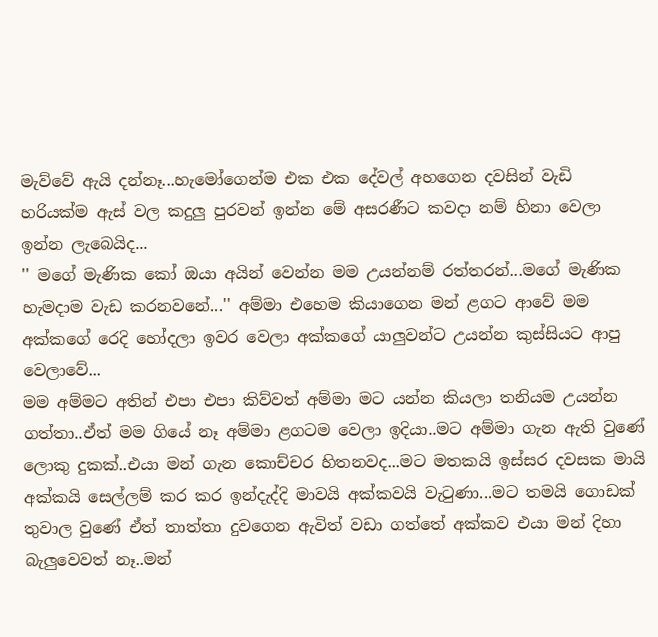මැව්වේ ඇයි දන්නෑ...හැමෝගෙන්ම එක එක දේවල් අහගෙන දවසින් වැඩි හරියක්ම ඇස් වල කදුලු පුරවන් ඉන්න මේ අසරණීට කවදා නම් හිනා වෙලා ඉන්න ලැබෙයිද...
'' මගේ මැණික කෝ ඔයා අයින් වෙන්න මම උයන්නම් රත්තරන්...මගේ මැණික හැමදාම වැඩ කරනවනේ...'' අම්මා එහෙම කියාගෙන මන් ළගට ආවේ මම අක්කගේ රෙදි හෝදලා ඉවර වෙලා අක්කගේ යාලුවන්ට උයන්න කුස්සියට ආපු වෙලාවේ...
මම අම්මට අතින් එපා එපා කිව්වත් අම්මා මට යන්න කියලා තනියම උයන්න ගත්තා..ඒත් මම ගියේ නෑ අම්මා ළගටම වෙලා ඉදියා..මට අම්මා ගැන ඇති වුණේ ලොකු දුකක්..එයා මන් ගැන කොච්චර හිතනවද...මට මතකයි ඉස්සර දවසක මායි අක්කයි සෙල්ලම් කර කර ඉන්දැද්දි මාවයි අක්කවයි වැටුණා...මට තමයි ගොඩක් තුවාල වුණේ ඒත් තාත්තා දුවගෙන ඇවිත් වඩා ගත්තේ අක්කව එයා මන් දිහා බැලුවෙවත් නෑ..මන්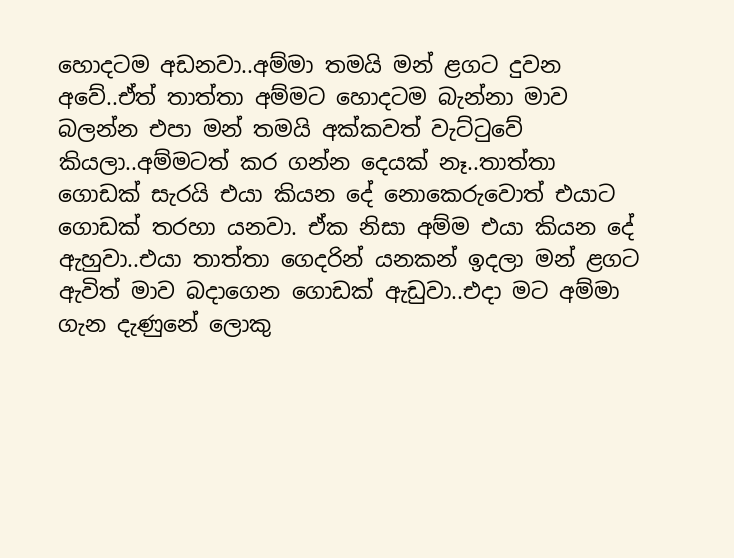හොදටම අඩනවා..අම්මා තමයි මන් ළගට දුවන අවේ..ඒත් තාත්තා අම්මට හොදටම බැන්නා මාව බලන්න එපා මන් තමයි අක්කවත් වැට්ටුවේ කියලා..අම්මටත් කර ගන්න දෙයක් නෑ..තාත්තා ගොඩක් සැරයි එයා කියන දේ නොකෙරුවොත් එයාට ගොඩක් තරහා යනවා. ඒක නිසා අම්ම එයා කියන දේ ඇහුවා..එයා තාත්තා ගෙදරින් යනකන් ඉදලා මන් ළගට ඇවිත් මාව බදාගෙන ගොඩක් ඇඩුවා..එදා මට අම්මා ගැන දැණුනේ ලොකු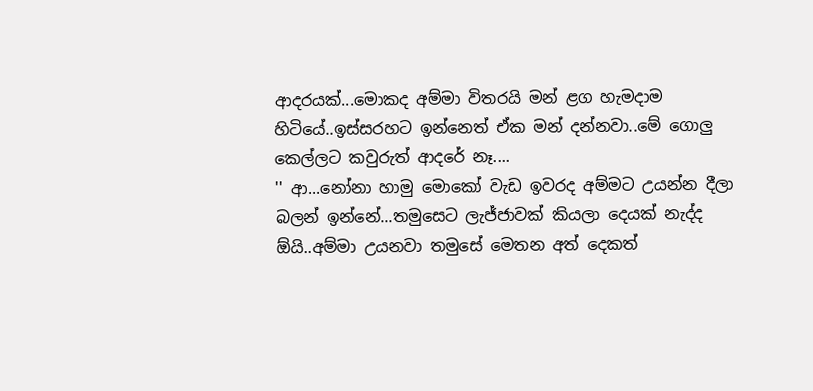ආදරයක්...මොකද අම්මා විතරයි මන් ළග හැමදාම හිටියේ..ඉස්සරහට ඉන්නෙත් ඒක මන් දන්නවා..මේ ගොලු කෙල්ලට කවුරුත් ආදරේ නෑ....
'' ආ...නෝනා හාමු මොකෝ වැඩ ඉවරද අම්මට උයන්න දීලා බලන් ඉන්නේ...තමුසෙට ලැජ්ජාවක් කියලා දෙයක් නැද්ද ඕයි..අම්මා උයනවා තමුසේ මෙතන අත් දෙකත්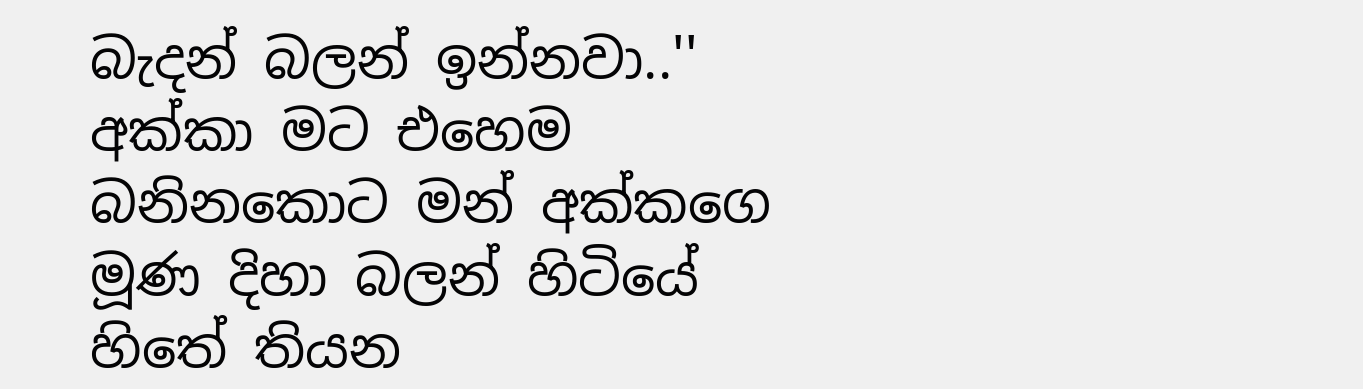බැදන් බලන් ඉන්නවා..'' අක්කා මට එහෙම බනිනකොට මන් අක්කගෙ මූණ දිහා බලන් හිටියේ හිතේ තියන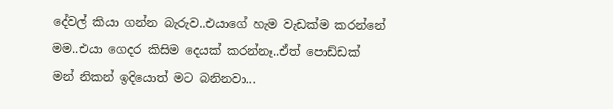දේවල් කියා ගන්න බැරුව..එයාගේ හැම වැඩක්ම කරන්නේ මම..එයා ගෙදර කිසිම දෙයක් කරන්නෑ..ඒත් පොඩ්ඩක් මන් නිකන් ඉදියොත් මට බනිනවා...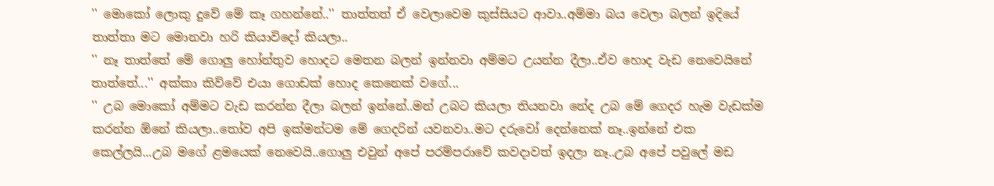'' මොකෝ ලොකු දුවේ මේ කෑ ගහන්නේ..'' තාත්තත් ඒ වෙලාවෙම කුස්සියට ආවා..අම්මා බය වෙලා බලන් ඉදියේ තාත්තා මට මොනවා හරි කියාවිදෝ කියලා..
'' නෑ තාත්තේ මේ ගොලු හෝන්තුව හොදට මෙතන බලන් ඉන්නවා අම්මට උයන්න දීලා..ඒව හොද වැඩ නෙවෙයිනේ තාත්තේ...'' අක්කා කිව්වේ එයා ගොඩක් හොද කෙනෙක් වගේ...
'' උබ මොකෝ අම්මට වැඩ කරන්න දීලා බලන් ඉන්නේ..මන් උබට කියලා තියනවා නේද උබ මේ ගෙදර හැම වැඩක්ම කරන්න ඕනේ කියලා..තෝව අපි ඉක්මන්ටම මේ ගෙදරින් යවනවා..මට දරුවෝ දෙන්නෙක් නෑ..ඉන්නේ එක කෙල්ලයි...උබ මගේ ළමයෙක් නෙවෙයි..ගොලු එවුන් අපේ පරම්පරාවේ කවදාවත් ඉදලා නෑ..උබ අපේ පවුලේ මඩ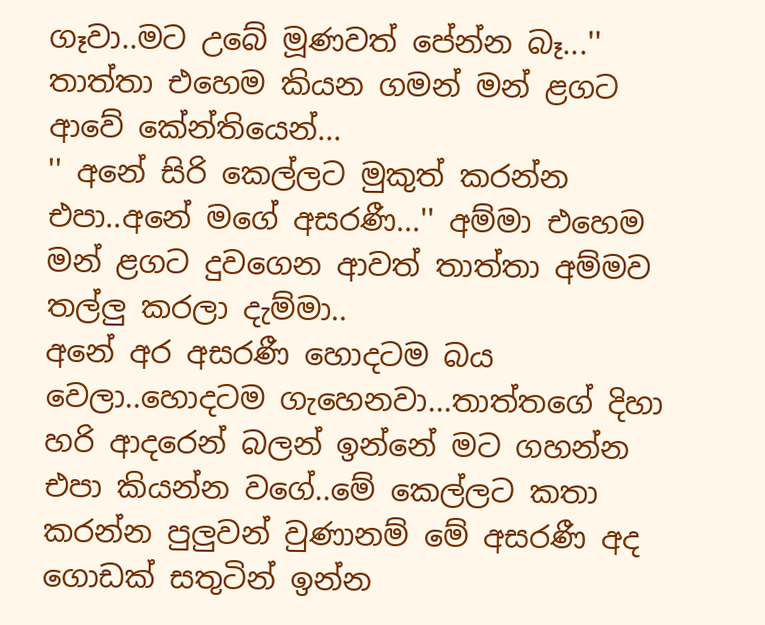ගෑවා..මට උබේ මූණවත් පේන්න බෑ...'' තාත්තා එහෙම කියන ගමන් මන් ළගට ආවේ කේන්තියෙන්...
'' අනේ සිරි කෙල්ලට මුකුත් කරන්න එපා..අනේ මගේ අසරණී...'' අම්මා එහෙම මන් ළගට දුවගෙන ආවත් තාත්තා අම්මව තල්ලු කරලා දැම්මා..
අනේ අර අසරණී හොදටම බය වෙලා..හොදටම ගැහෙනවා...තාත්තගේ දිහා හරි ආදරෙන් බලන් ඉන්නේ මට ගහන්න එපා කියන්න වගේ..මේ කෙල්ලට කතා කරන්න පුලුවන් වුණානම් මේ අසරණී අද ගොඩක් සතුටින් ඉන්න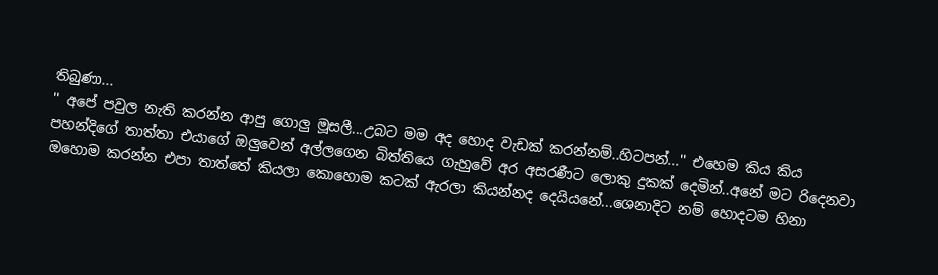තිබුණා...
'' අපේ පවුල නැති කරන්න ආපු ගොලු මූසලී...උබට මම අද හොද වැඩක් කරන්නම්..හිටපන්...'' එහෙම කිය කිය පහන්දිගේ තාත්තා එයාගේ ඔලුවෙන් අල්ලගෙන බිත්තියෙ ගැහුවේ අර අසරණීට ලොකු දුකක් දෙමින්..අනේ මට රිදෙනවා ඔහොම කරන්න එපා තාත්තේ කියලා කොහොම කටක් ඇරලා කියන්නද දෙයියනේ...ශෙනාදිට නම් හොදටම හිනා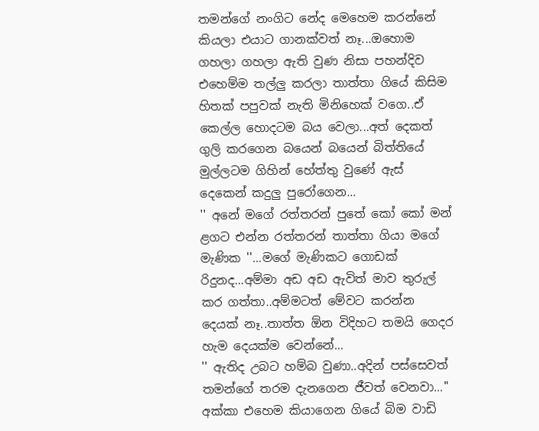තමන්ගේ නංගිට නේද මෙහෙම කරන්නේ කියලා එයාට ගානක්වත් නෑ...ඔහොම ගහලා ගහලා ඇති වුණ නිසා පහන්දිව එහෙම්ම තල්ලු කරලා තාත්තා ගියේ කිසිම හිතක් පපුවක් නැති මිනිහෙක් වගෙ..ඒ කෙල්ල හොදටම බය වෙලා...අත් දෙකත් ගුලි කරගෙන බයෙන් බයෙන් බිත්තියේ මුල්ලටම ගිහින් හේත්තු වුණේ ඇස් දෙකෙන් කදුලු පුරෝගෙන...
'' අනේ මගේ රත්තරන් පුතේ කෝ කෝ මන් ළගට එන්න රත්තරන් තාත්තා ගියා මගේ මැණික ''...මගේ මැණිකට ගොඩක් රිදුනද...අම්මා අඩ අඩ ඇවිත් මාව තුරුල් කර ගත්තා..අම්මටත් මේවට කරන්න දෙයක් නෑ..තාත්ත ඕන විදිහට තමයි ගෙදර හැම දෙයක්ම වෙන්නේ...
'' ඇතිද උබට හම්බ වුණා..අදින් පස්සෙවත් තමන්ගේ තරම දැනගෙන ජීවත් වෙනවා...'' අක්කා එහෙම කියාගෙන ගියේ බිම වාඩි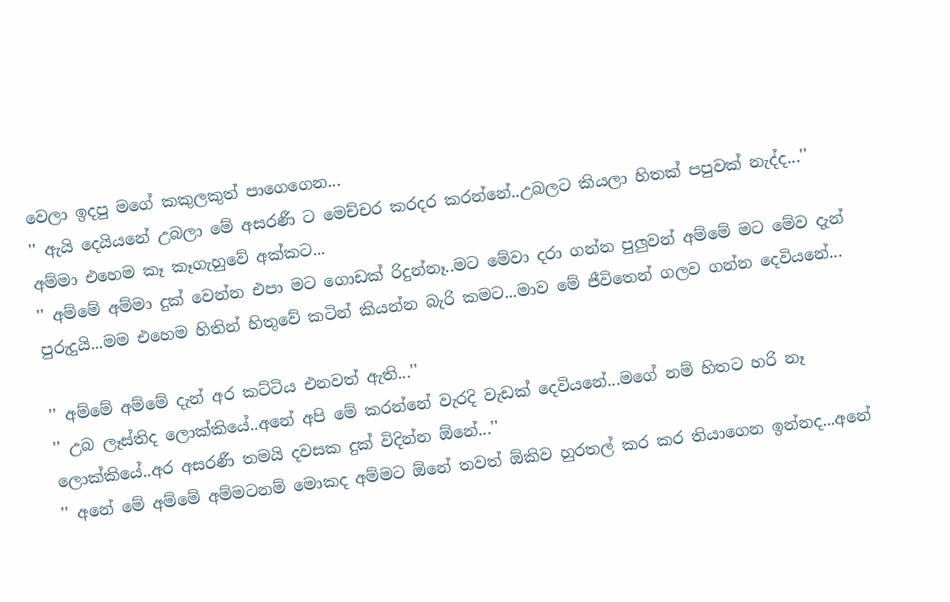වෙලා ඉදපු මගේ කකුලකුත් පාගෙගෙන...
'' ඇයි දෙයියනේ උබලා මේ අසරණී ට මෙච්චර කරදර කරන්නේ..උබලට කියලා හිතක් පපුවක් නැද්ද...'' අම්මා එහෙම කෑ කෑගැහුවේ අක්කට...
'' අම්මේ අම්මා දුක් වෙන්න එපා මට ගොඩක් රිදුන්නෑ..මට මේවා දරා ගන්න පුලුවන් අම්මේ මට මේව දැන් පුරුදුයි...මම එහෙම හිතින් හිතුවේ කටින් කියන්න බැරි කමට...මාව මේ ජීවිතෙන් ගලව ගන්න දෙවියනේ...

'' අම්මේ අම්මේ දැන් අර කට්ටිය එනවත් ඇති...''
'' උබ ලෑස්තිද ලොක්කියේ..අනේ අපි මේ කරන්නේ වැරදි වැඩක් දෙවියනේ...මගේ නම් හිතට හරි නෑ ලොක්කියේ..අර අසරණී තමයි දවසක දුක් විදින්න ඕනේ...''
'' අනේ මේ අම්මේ අම්මටනම් මොකද අම්මට ඕනේ තවත් ඕකිව හුරතල් කර කර තියාගෙන ඉන්නද...අනේ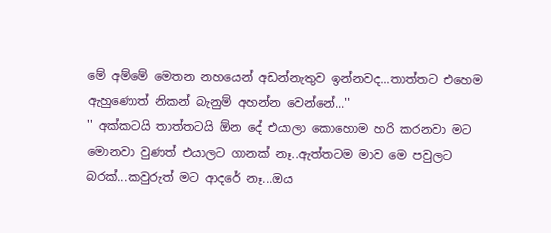මේ අම්මේ මෙතන නහයෙන් අඩන්නැතුව ඉන්නවද...තාත්තට එහෙම ඇහුණොත් නිකන් බැනුම් අහන්න වෙන්නේ...''
'' අක්කටයි තාත්තටයි ඕන දේ එයාලා කොහොම හරි කරනවා මට මොනවා වුණත් එයාලට ගානක් නෑ..ඇත්තටම මාව මෙ පවුලට බරක්...කවුරුත් මට ආදරේ නෑ...ඔය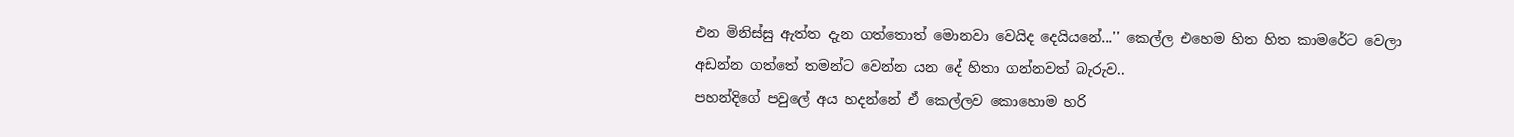එන මිනිස්සු ඇත්ත දැන ගත්තොත් මොනවා වෙයිද දෙයියනේ...'' කෙල්ල එහෙම හිත හිත කාමරේට වෙලා අඩන්න ගත්තේ තමන්ට වෙන්න යන දේ හිතා ගන්නවත් බැරුව..
පහන්දිගේ පවුලේ අය හදන්නේ ඒ කෙල්ලව කොහොම හරි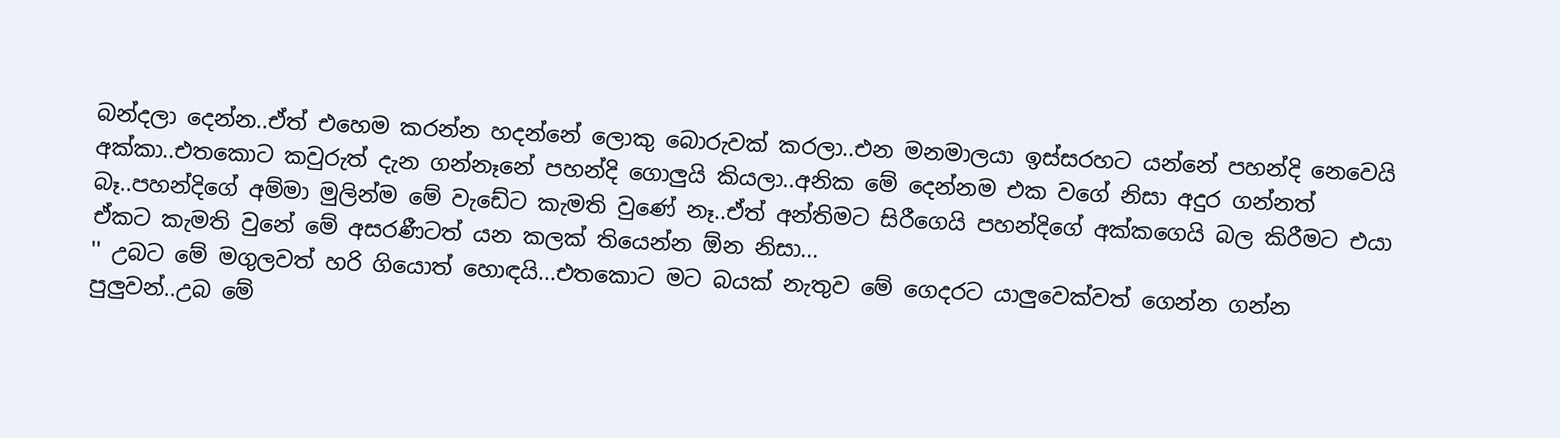බන්දලා දෙන්න..ඒත් එහෙම කරන්න හදන්නේ ලොකු බොරුවක් කරලා..එන මනමාලයා ඉස්සරහට යන්නේ පහන්දි නෙවෙයි අක්කා..එතකොට කවුරුත් දැන ගන්නෑනේ පහන්දි ගොලුයි කියලා..අනික මේ දෙන්නම එක වගේ නිසා අදුර ගන්නත් බෑ..පහන්දිගේ අම්මා මුලින්ම මේ වැඩේට කැමති වුණේ නෑ..ඒත් අන්තිමට සිරීගෙයි පහන්දිගේ අක්කගෙයි බල කිරීමට එයා ඒකට කැමති වුනේ මේ අසරණීටත් යන කලක් තියෙන්න ඕන නිසා...
'' උබට මේ මගුලවත් හරි ගියොත් හොඳයි...එතකොට මට බයක් නැතුව මේ ගෙදරට යාලුවෙක්වත් ගෙන්න ගන්න පුලුවන්..උබ මේ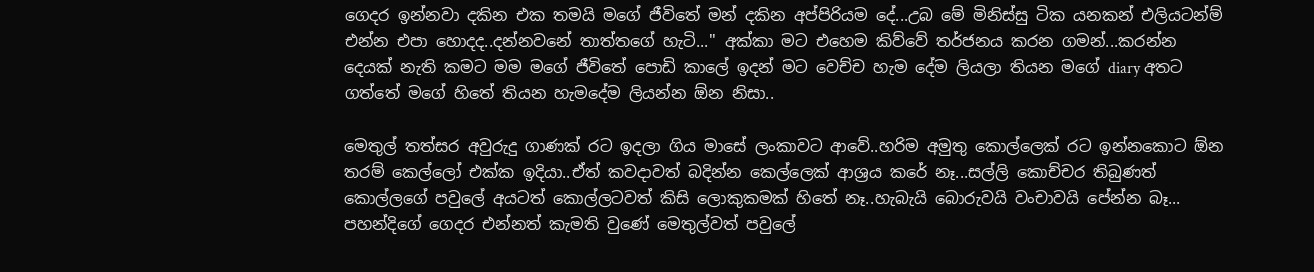ගෙදර ඉන්නවා දකින එක තමයි මගේ ජීවිතේ මන් දකින අප්පිරියම දේ...උබ මේ මිනිස්සු ටික යනකන් එලියටන්ම් එන්න එපා හොදද..දන්නවනේ තාත්තගේ හැටි...'' අක්කා මට එහෙම කිව්වේ තර්ජනය කරන ගමන්...කරන්න දෙයක් නැති කමට මම මගේ ජීවිතේ පොඩි කාලේ ඉදන් මට වෙච්ච හැම දේම ලියලා තියන මගේ diary අතට ගත්තේ මගේ හිතේ තියන හැමදේම ලියන්න ඕන නිසා..

මෙතුල් තත්සර අවුරුදු ගාණක් රට ඉදලා ගිය මාසේ ලංකාවට ආවේ..හරිම අමුතු කොල්ලෙක් රට ඉන්නකොට ඕන තරම් කෙල්ලෝ එක්ක ඉදියා..ඒත් කවදාවත් බදින්න කෙල්ලෙක් ආශ්‍රය කරේ නෑ...සල්ලි කොච්චර තිබුණත් කොල්ලගේ පවුලේ අයටත් කොල්ලටවත් කිසි ලොකුකමක් හිතේ නෑ..හැබැයි බොරුවයි වංචාවයි පේන්න බෑ... පහන්දිගේ ගෙදර එන්නත් කැමති වුණේ මෙතුල්වත් පවුලේ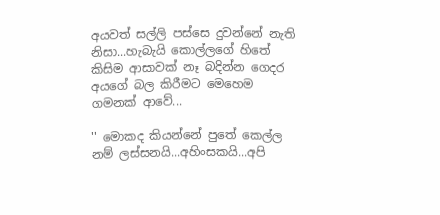අයවත් සල්ලි පස්සෙ දුවන්නේ නැති නිසා...හැබැයි කොල්ලගේ හිතේ කිසිම ආසාවක් නෑ බදින්න ගෙදර අයගේ බල කිරීමට මෙහෙම ගමනක් ආවේ...

'' මොකද කියන්නේ පුතේ කෙල්ල නම් ලස්සනයි...අහිංසකයි...අපි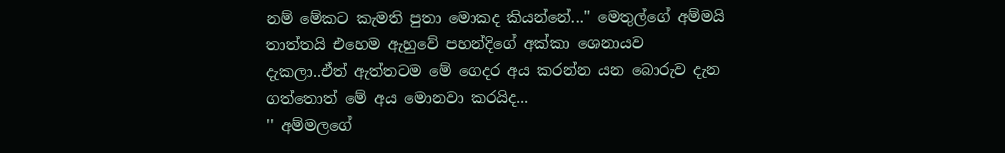නම් මේකට කැමති පුතා මොකද කියන්නේ...'' මෙතුල්ගේ අම්මයි තාත්තයි එහෙම ඇහුවේ පහන්දිගේ අක්කා ශෙනායව දැකලා..ඒත් ඇත්තටම මේ ගෙදර අය කරන්න යන බොරුව දැන ගත්තොත් මේ අය මොනවා කරයිද...
'' අම්මලගේ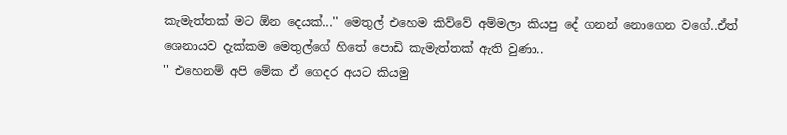කැමැත්තක් මට ඕන දෙයක්...'' මෙතුල් එහෙම කිව්වේ අම්මලා කියපු දේ ගනන් නොගෙන වගේ..ඒත් ශෙනායව දැක්කම මෙතුල්ගේ හිතේ පොඩි කැමැත්තක් ඇති වුණා..
'' එහෙනම් අපි මේක ඒ ගෙදර අයට කියමු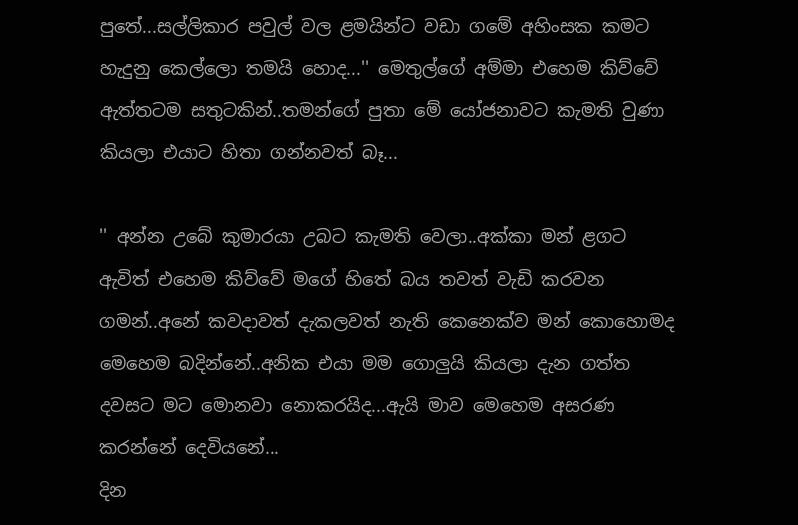පුතේ...සල්ලිකාර පවුල් වල ළමයින්ට වඩා ගමේ අහිංසක කමට හැදුනු කෙල්ලො තමයි හොද...'' මෙතුල්ගේ අම්මා එහෙම කිව්වේ ඇත්තටම සතුටකින්..තමන්ගේ පුතා මේ යෝජනාවට කැමති වුණා කියලා එයාට හිතා ගන්නවත් බෑ...

'' අන්න උබේ කුමාරයා උබට කැමති වෙලා..අක්කා මන් ළගට ඇවිත් එහෙම කිව්වේ මගේ හිතේ බය තවත් වැඩි කරවන ගමන්..අනේ කවදාවත් දැකලවත් නැති කෙනෙක්ව මන් කොහොමද මෙහෙම බදින්නේ..අනික එයා මම ගොලුයි කියලා දැන ගත්ත දවසට මට මොනවා නොකරයිද...ඇයි මාව මෙහෙම අසරණ කරන්නේ දෙවියනේ...
දින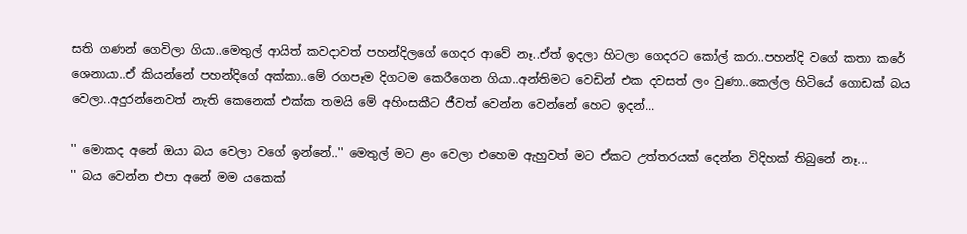සති ගණන් ගෙවිලා ගියා..මෙතුල් ආයිත් කවදාවත් පහන්දිලගේ ගෙදර ආවේ නෑ..ඒත් ඉදලා හිටලා ගෙදරට කෝල් කරා..පහන්දි වගේ කතා කරේ ශෙනායා..ඒ කියන්නේ පහන්දිගේ අක්කා..මේ රගපෑම දිගටම කෙරීගෙන ගියා..අන්තිමට වෙඩින් එක දවසත් ලං වුණා..කෙල්ල හිටියේ ගොඩක් බය වෙලා..අදුරන්නෙවත් නැති කෙනෙක් එක්ක තමයි මේ අහිංසකීට ජීවත් වෙන්න වෙන්නේ හෙට ඉදන්...

'' මොකද අනේ ඔයා බය වෙලා වගේ ඉන්නේ..'' මෙතුල් මට ළං වෙලා එහෙම ඇහුවත් මට ඒකට උත්තරයක් දෙන්න විදිහක් තිබුනේ නෑ...
'' බය වෙන්න එපා අනේ මම යකෙක්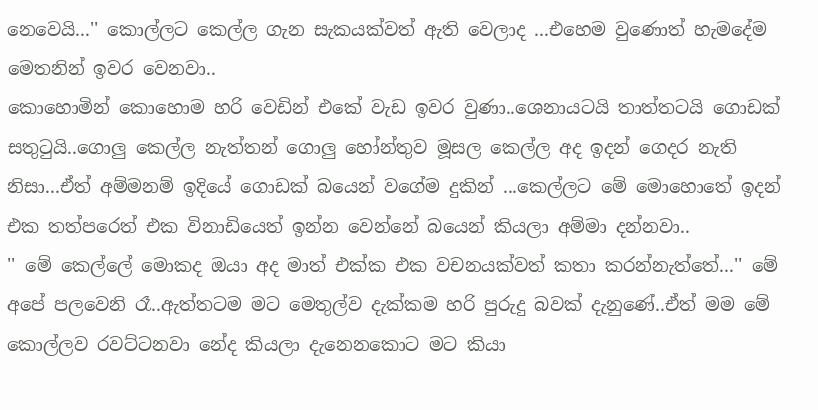නෙවෙයි...'' කොල්ලට කෙල්ල ගැන සැකයක්වත් ඇති වෙලාද ...එහෙම වුණොත් හැමදේම මෙතනින් ඉවර වෙනවා..
කොහොමින් කොහොම හරි වෙඩින් එකේ වැඩ ඉවර වුණා..ශෙනායටයි තාත්තටයි ගොඩක් සතුටුයි..ගොලු කෙල්ල නැත්තන් ගොලු හෝන්තුව මූසල කෙල්ල අද ඉදන් ගෙදර නැති නිසා...ඒත් අම්මනම් ඉදියේ ගොඩක් බයෙන් වගේම දුකින් ...කෙල්ලට මේ මොහොතේ ඉදන් එක තත්පරෙත් එක විනාඩියෙත් ඉන්න වෙන්නේ බයෙන් කියලා අම්මා දන්නවා..
'' මේ කෙල්ලේ මොකද ඔයා අද මාත් එක්ක එක වචනයක්වත් කතා කරන්නැත්තේ...'' මේ අපේ පලවෙනි රෑ..ඇත්තටම මට මෙතුල්ව දැක්කම හරි පුරුදු බවක් දැනුණේ..ඒත් මම මේ කොල්ලව රවට්ටනවා නේද කියලා දැනෙනකොට මට කියා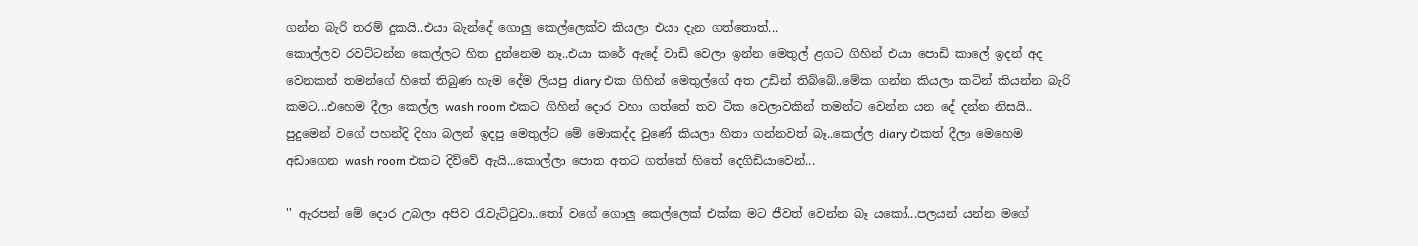ගන්න බැරි තරම් දුකයි..එයා බැන්දේ ගොලු කෙල්ලෙක්ව කියලා එයා දැන ගත්තොත්...
කොල්ලව රවට්ටන්න කෙල්ලට හිත දුන්නෙම නෑ..එයා කරේ ඇදේ වාඩි වෙලා ඉන්න මෙතුල් ළගට ගිහින් එයා පොඩි කාලේ ඉදන් අද වෙනකන් තමන්ගේ හිතේ තිබුණ හැම දේම ලියපු diary එක ගිහින් මෙතුල්ගේ අත උඩින් තිබ්බේ..මේක ගන්න කියලා කටින් කියන්න බැරි කමට...එහෙම දීලා කෙල්ල wash room එකට ගිහින් දොර වහා ගත්තේ තව ටික වෙලාවකින් තමන්ට වෙන්න යන දේ දන්න නිසයි..
පුදුමෙන් වගේ පහන්දි දිහා බලන් ඉදපු මෙතුල්ට මේ මොකද්ද වුණේ කියලා හිතා ගන්නවත් බෑ..කෙල්ල diary එකත් දීලා මෙහෙම අඩාගෙන wash room එකට දිව්වේ ඇයි...කොල්ලා පොත අතට ගත්තේ හිතේ දෙගිඩියාවෙන්...

'' ඇරපන් මේ දොර උබලා අපිව රැවැට්ටුවා..තෝ වගේ ගොලු කෙල්ලෙක් එක්ක මට ජීවත් වෙන්න බෑ යකෝ...පලයන් යන්න මගේ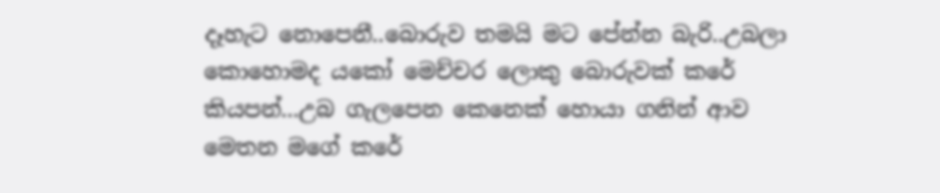දෑහැට නොපෙනී..බොරුව තමයි මට පේන්න බැරි..උබලා කොහොමද යකෝ මෙච්චර ලොකු බොරුවක් කරේ කියපන්...උබ ගැලපෙන කෙනෙක් හොයා ගනින් ආව මෙතන මගේ කරේ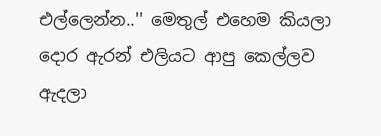එල්ලෙන්න..'' මෙතුල් එහෙම කියලා දොර ඇරන් එලියට ආපු කෙල්ලව ඇදලා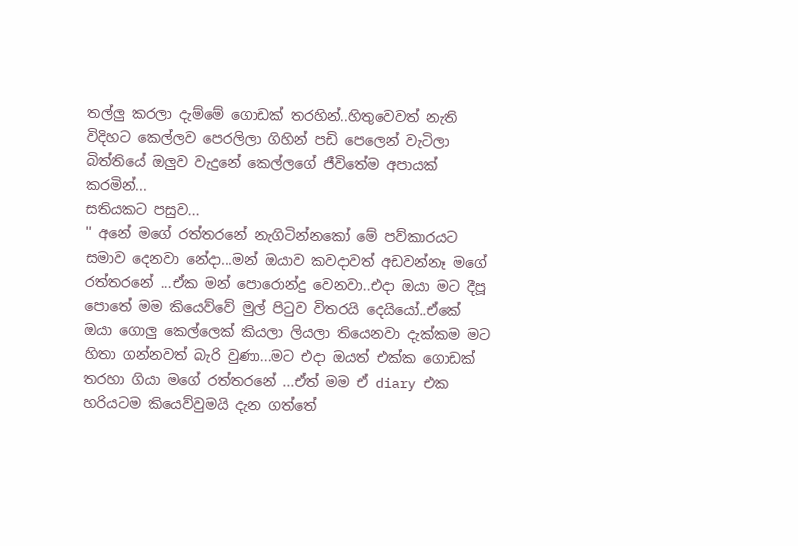තල්ලු කරලා දැම්මේ ගොඩක් තරහින්..හිතුවෙවත් නැති විදිහට කෙල්ලව පෙරලිලා ගිහින් පඩි පෙලෙන් වැටිලා බිත්තියේ ඔලුව වැදුනේ කෙල්ලගේ ජීවිතේම අපායක් කරමින්...
සතියකට පසුව...
'' අනේ මගේ රත්තරනේ නැගිටින්නකෝ මේ පව්කාරයට සමාව දෙනවා නේදා...මන් ඔයාව කවදාවත් අඩවන්නෑ මගේ රත්තරනේ ...ඒක මන් පොරොන්දු වෙනවා..එදා ඔයා මට දීපූ පොතේ මම කියෙව්වේ මුල් පිටුව විතරයි දෙයියෝ..ඒකේ ඔයා ගොලු කෙල්ලෙක් කියලා ලියලා තියෙනවා දැක්කම මට හිතා ගන්නවත් බැරි වුණා...මට එදා ඔයත් එක්ක ගොඩක් තරහා ගියා මගේ රත්තරනේ ...ඒත් මම ඒ diary එක හරියටම කියෙව්වුමයි දැන ගත්තේ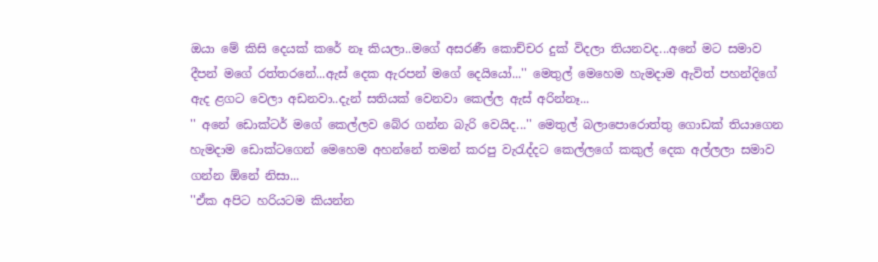ඔයා මේ කිසි දෙයක් කරේ නෑ කියලා..මගේ අසරණී කොච්චර දුක් විදලා තියනවද...අනේ මට සමාව දීපන් මගේ රත්තරනේ...ඇස් දෙක ඇරපන් මගේ දෙයියෝ...'' මෙතුල් මෙහෙම හැමදාම ඇවිත් පහන්දිගේ ඇද ළගට වෙලා අඩනවා..දැන් සතියක් වෙනවා කෙල්ල ඇස් අරින්නෑ...
'' අනේ ඩොක්ටර් මගේ කෙල්ලව බේර ගන්න බැරි වෙයිද...'' මෙතුල් බලාපොරොත්තු ගොඩක් තියාගෙන හැමදාම ඩොක්ටගෙන් මෙහෙම අහන්නේ තමන් කරපු වැරැද්දට කෙල්ලගේ කකුල් දෙක අල්ලලා සමාව ගන්න ඕනේ නිසා...
''ඒක අපිට හරියටම කියන්න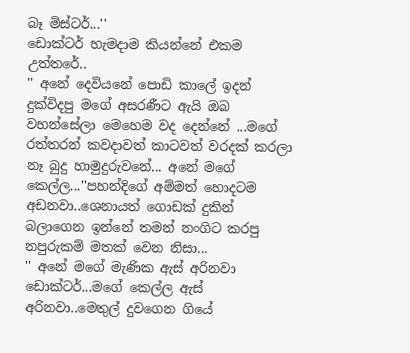බෑ මිස්ටර්...''
ඩොක්ටර් හැමදාම කියන්නේ එකම උත්තරේ..
'' අනේ දෙවියනේ පොඩි කාලේ ඉදන් දුක්විදපු මගේ අසරණීට ඇයි ඔබ වහන්සේලා මෙහෙම වද දෙන්නේ ...මගේ රත්තරන් කවදාවත් කාටවත් වරදක් කරලා නෑ බුදු හාමුදුරුවනේ... අනේ මගේ කෙල්ල...''පහන්දිගේ අම්මත් හොදටම අඩනවා..ශෙනායත් ගොඩක් දුකින් බලාගෙන ඉන්නේ තමන් නංගිට කරපු නපුරුකම් මතක් වෙන නිසා...
'' අනේ මගේ මැණික ඇස් අරිනවා ඩොක්ටර්...මගේ කෙල්ල ඇස් අරිනවා..මෙතුල් දුවගෙන ගියේ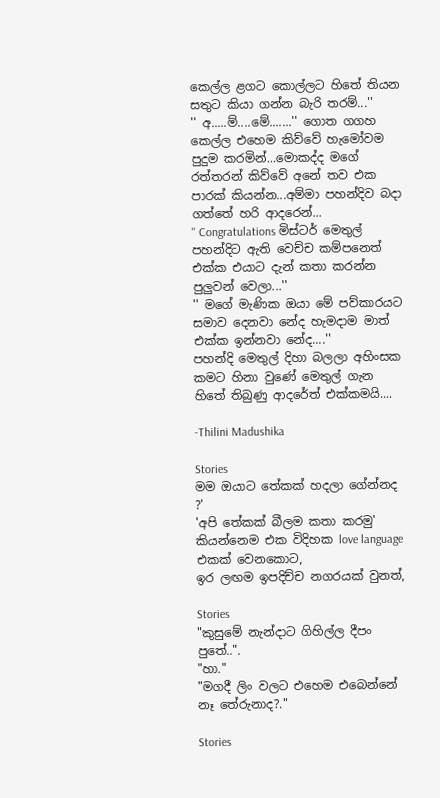කෙල්ල ළගට කොල්ලට හිතේ තියන සතුට කියා ගන්න බැරි තරම්...''
'' අ.....ම්....මේ.......'' ගොත ගගහ කෙල්ල එහෙම කිව්වේ හැමෝවම පුදුම කරමින්...මොකද්ද මගේ රත්තරන් කිව්වේ අනේ තව එක පාරක් කියන්න...අම්මා පහන්දිව බදා ගත්තේ හරි ආදරෙන්...
'' Congratulations මිස්ටර් මෙතුල් පහන්දිට ඇති වෙච්ච කම්පනෙත් එක්ක එයාට දැන් කතා කරන්න පුලුවන් වෙලා...''
'' මගේ මැණික ඔයා මේ පව්කාරයට සමාව දෙනවා නේද හැමදාම මාත් එක්ක ඉන්නවා නේද....''
පහන්දි මෙතුල් දිහා බලලා අහිංසක කමට හිනා වුණේ මෙතුල් ගැන හිතේ තිබුණු ආදරේත් එක්කමයි....

-Thilini Madushika

Stories
මම ඔයාට තේකක් හදලා ගේන්නද ?'
'අපි තේකක් බීලම කතා කරමු' කියන්නෙම එක විදිහක love language එකක් වෙනකොට,
ඉර ලඟම ඉපදිච්ච නගරයක් වුනත්,

Stories
"කුසුමේ නැන්දාට ගිහිල්ල දීපං පුතේ..".
"හා."
"මගදී ලිං වලට එහෙම එබෙන්නේ නෑ තේරුනාද?."

Stories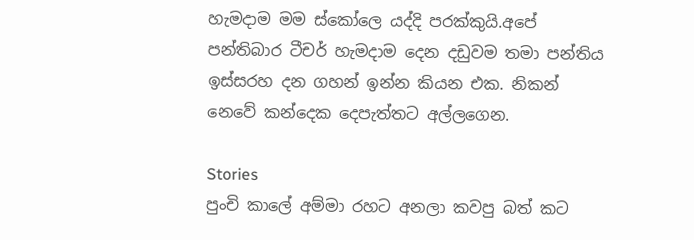හැමදාම මම ස්කෝලෙ යද්දි පරක්කුයි.අපේ පන්තිබාර ටීචර් හැමදාම දෙන දඩුවම තමා පන්තිය ඉස්සරහ දන ගහන් ඉන්න කියන එක. නිකන් නෙවේ කන්දෙක දෙපැත්තට අල්ලගෙන.

Stories
පුංචි කාලේ අම්මා රහට අනලා කවපු බත් කට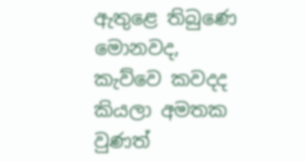ඇතුළෙ තිබුණෙ මොනවද,
කැව්වෙ කවදද කියලා අමතක වුණත්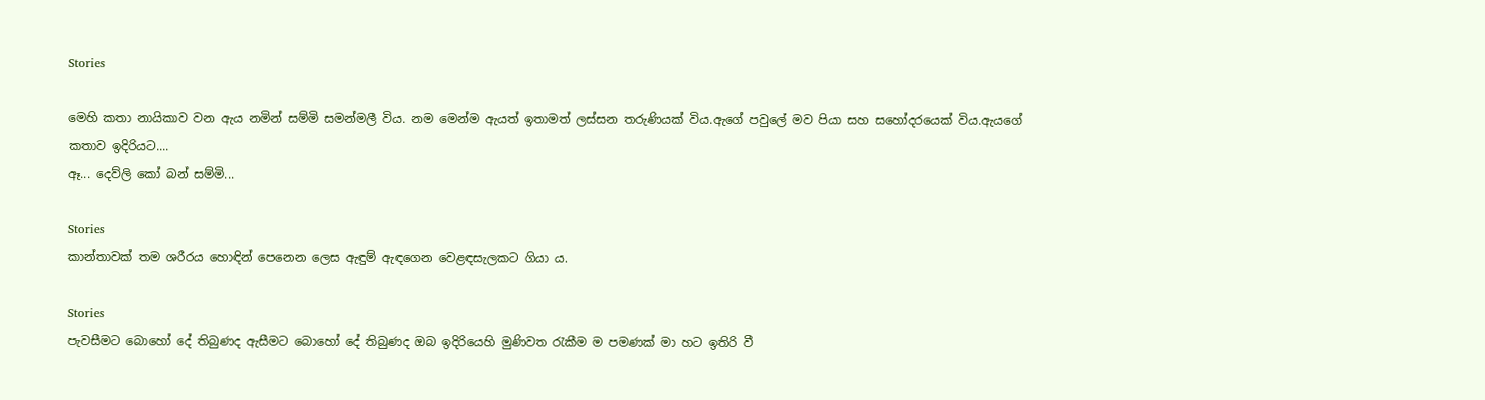Stories

මෙහි කතා නායිකාව වන ඇය නමින් සම්මි සමන්මලී විය. නම මෙන්ම ඇයත් ඉතාමත් ලස්සන තරුණියක් විය.ඇගේ පවුලේ මව පියා සහ සහෝදරයෙක් විය.ඇයගේ කතාව ඉදිරියට....
ඈ... දෙව්ලි කෝ බන් සම්මි...

Stories
කාන්තාවක් තම ශරීරය හොඳින් පෙනෙන ලෙස ඇඳුම් ඇඳගෙන වෙළඳසැලකට ගියා ය.

Stories
පැවසීමට බොහෝ දේ තිබුණද ඇසීමට බොහෝ දේ තිබුණද ඔබ ඉදිරියෙහි මුණිවත රැකීම ම පමණක් මා හට ඉතිරි වී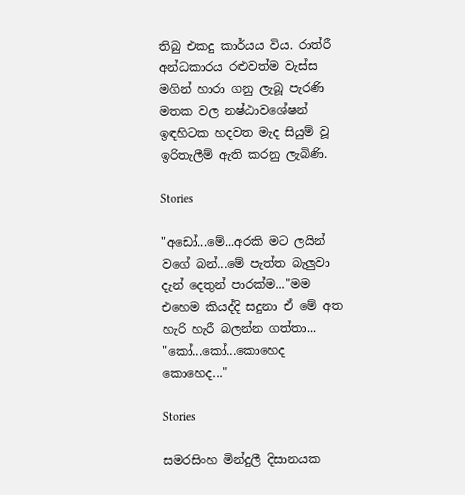තිබු එකදු කාර්යය විය. රාත්රී අන්ධකාරය රළුවත්ම වැස්ස මගින් හාරා ගනු ලැබූ පැරණි මතක වල නෂ්ඨාවශේෂන් ඉඳහිටක හදවත මැද සියුම් වූ ඉරිතැලීම් ඇති කරනු ලැබිණි.

Stories

"අඩෝ...මේ...අරකි මට ලයින් වගේ බන්...මේ පැත්ත බැලුවා දැන් දෙතුන් පාරක්ම..."මම එහෙම කියද්දි සදුනා ඒ මේ අත හැරි හැරී බලන්න ගත්තා...
"කෝ...කෝ...කොහෙද කොහෙද..."

Stories

සමරසිංහ මින්දුලී දිසානයක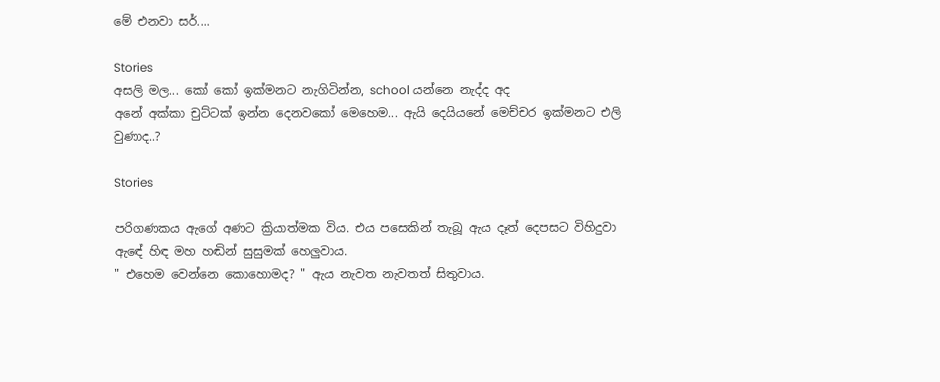මේ එනවා සර්....

Stories
අසලි මල... කෝ කෝ ඉක්මනට නැගිටින්න, school යන්නෙ නැද්ද අද
අනේ අක්කා චුට්ටක් ඉන්න දෙනවකෝ මෙහෙම... ඇයි දෙයියනේ මෙච්චර ඉක්මනට එලි වුණාද..?

Stories

පරිගණකය ඇගේ අණට ක්‍රියාත්මක විය. එය පසෙකින් තැබූ ඇය දෑත් දෙපසට විහිදුවා ඇඳේ හිඳ මහ හඬින් සුසුමක් හෙලුවාය.
" එහෙම වෙන්නෙ කොහොමද? " ඇය නැවත නැවතත් සිතුවාය.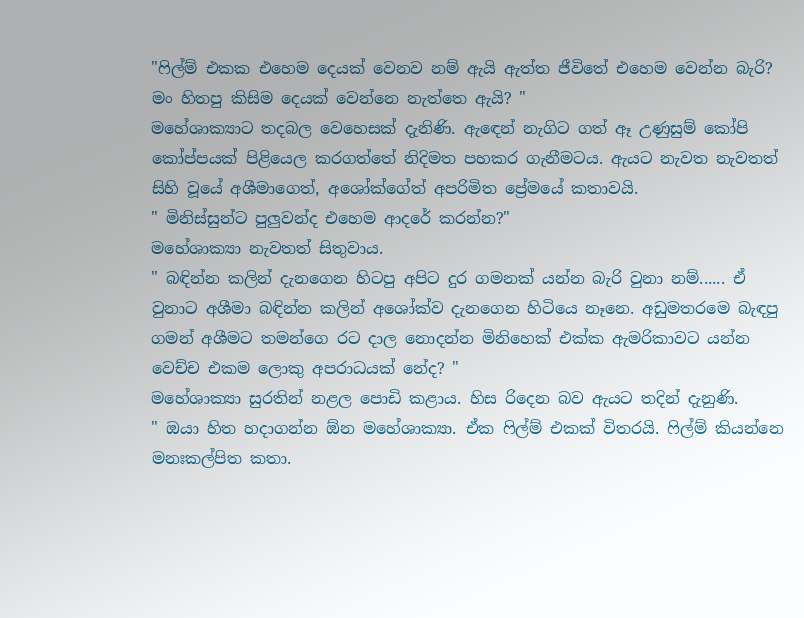"ෆිල්ම් එකක එහෙම දෙයක් වෙනව නම් ඇයි ඇත්ත ජීවිතේ එහෙම වෙන්න බැරි? මං හිතපු කිසිම දෙයක් වෙන්නෙ නැත්තෙ ඇයි? "
මහේශාක්‍යාට තදබල වෙහෙසක් දැනිණි. ඇඳෙන් නැගිට ගත් ඈ උණුසුම් කෝපි කෝප්පයක් පිළියෙල කරගත්තේ නිදිමත පහකර ගැනීමටය. ඇයට නැවත නැවතත් සිහි වූයේ අශීමාගෙත්, අශෝක්ගේත් අපරිමිත ප්‍රේමයේ කතාවයි.
" මිනිස්සුන්ට පුලුවන්ද එහෙම ආදරේ කරන්න?"
මහේශාක්‍යා නැවතත් සිතුවාය.
" බඳින්න කලින් දැනගෙන හිටපු අපිට දුර ගමනක් යන්න බැරි වුනා නම්...... ඒ වුනාට අශීමා බඳින්න කලින් අශෝක්ව දැනගෙන හිටියෙ නෑනෙ. අඩුමතරමෙ බැඳපු ගමන් අශීමට තමන්ගෙ රට දාල නොදන්න මිනිහෙක් එක්ක ඇමරිකාවට යන්න වෙච්ච එකම ලොකු අපරාධයක් නේද? "
මහේශාක්‍යා සු‍රතින් නළල පොඩි කළාය. හිස රිදෙන බව ඇයට තදින් දැනුණි.
" ඔයා හිත හදාගන්න ඕන මහේශාක්‍යා. ඒක ෆිල්ම් එකක් විතරයි. ෆිල්ම් කියන්නෙ මනඃකල්පිත කතා.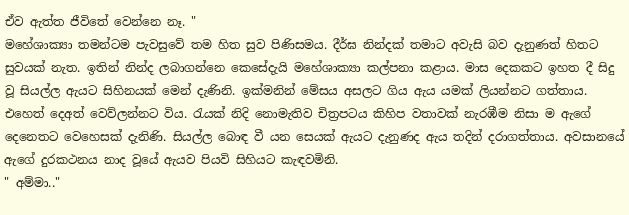ඒව ඇත්ත ජීවිතේ වෙන්නෙ නෑ. "
මහේශාක්‍යා තමන්ටම පැවසුවේ තම හිත සුව පිණිසමය. දීර්ඝ නින්දක් තමාට අවැසි බව දැනුණත් හිතට සුවයක් නැත. ඉතින් නින්ද ලබාගන්නෙ කෙසේදැයි මහේශාක්‍යා කල්පනා කළාය. මාස දෙකකට ඉහත දී සිදු වූ සියල්ල ඇයට සිහිනයක් මෙන් දැණිනි. ඉක්මනින් මේසය අසලට ගිය ඇය යමක් ලියන්නට ගත්තාය. එහෙත් දෙඅත් වෙව්ලන්නට විය. රැයක් නිදි නොමැතිව චිත්‍රපටය කිහිප වතාවක් නැරඹීම නිසා ම ඇගේ දෙනෙතට වෙහෙසක් දැනිණි. සියල්ල බොඳ වී යන සෙයක් ඇයට දැනුණද ඇය තදින් දරාගත්තාය. අවසානයේ ඇගේ දුරකථනය නාද වූයේ ඇයව පියවි සිහියට කැඳවමිනි.
" අම්මා.."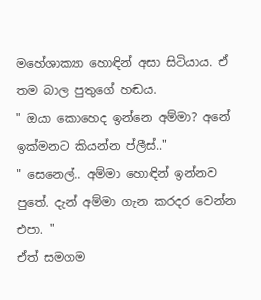මහේශාක්‍යා හොඳින් අසා සිටියාය. ඒ තම බාල පුතුගේ හඬය.
" ඔයා කොහෙද ඉන්නෙ අම්මා? අනේ ඉක්මනට කියන්න ප්ලීස්.."
" සෙනෙල්.. අම්මා හොඳින් ඉන්නව පුතේ. දැන් අම්මා ගැන කරදර වෙන්න එපා. "
ඒත් සමගම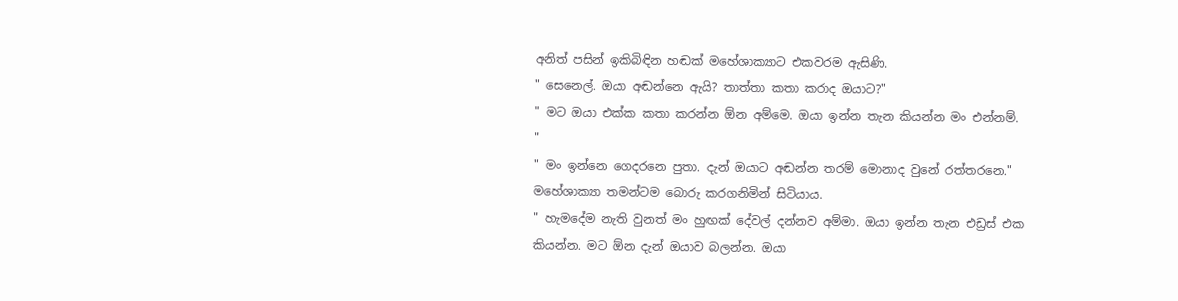අනිත් පසින් ඉකිබිඳින හඬක් මහේශාක්‍යාට එකවරම ඇසිණි.
" සෙනෙල්. ඔයා අඬන්නෙ ඇයි? තාත්තා කතා කරාද ඔයාට?"
" මට ඔයා එක්ක කතා කරන්න ඕන අම්මෙ. ඔයා ඉන්න තැන කියන්න මං එන්නම්. "
" මං ඉන්නෙ ගෙදරනෙ පුතා. දැන් ඔයාට අඬන්න තරම් මොනාද වුනේ රත්තරනෙ."
මහේශාක්‍යා තමන්ටම බොරු කරගනිමින් සිටියාය.
" හැමදේම නැති වුනත් මං හුඟක් දේවල් දන්නව අම්මා. ඔයා ඉන්න තැන එඩ්‍රස් එක කියන්න. මට ඕන දැන් ඔයාව බලන්න. ඔයා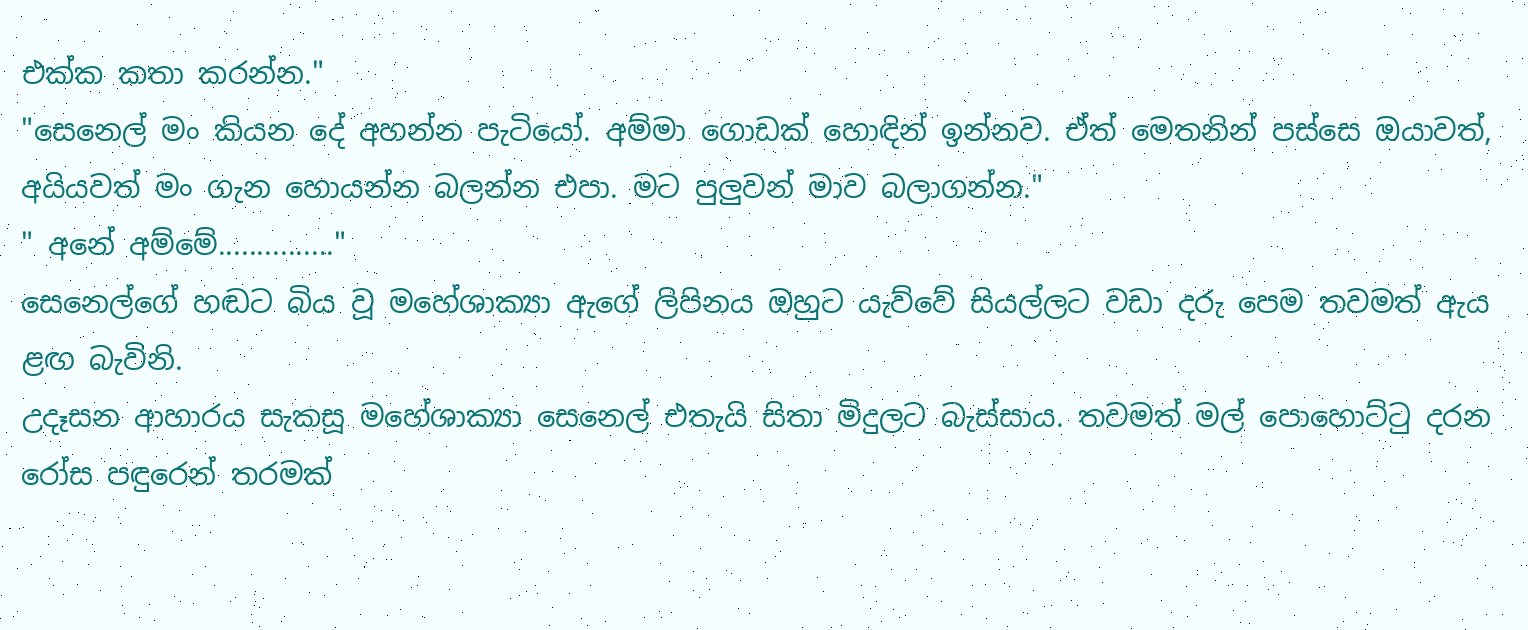එක්ක කතා කරන්න."
"සෙනෙල් මං කියන දේ අහන්න පැටියෝ. අම්මා ගොඩක් හොඳින් ඉන්නව. ඒත් මෙතනින් පස්සෙ ඔයාවත්, අයියවත් මං ගැන හොයන්න බලන්න එපා. මට පුලුවන් මාව බලාගන්න."
" අනේ අම්මේ..............."
සෙනෙල්ගේ හඬට බිය වූ මහේශාක්‍යා ඇගේ ලිපිනය ඔහුට යැව්වේ සියල්ලට වඩා දරු පෙම තවමත් ඇය ළඟ බැවිනි.
උදෑසන ආහාරය සැකසූ මහේශාක්‍යා සෙනෙල් එතැයි සිතා මිදුලට බැස්සාය. තවමත් මල් පොහොට්ටු දරන රෝස පඳුරෙන් තරමක්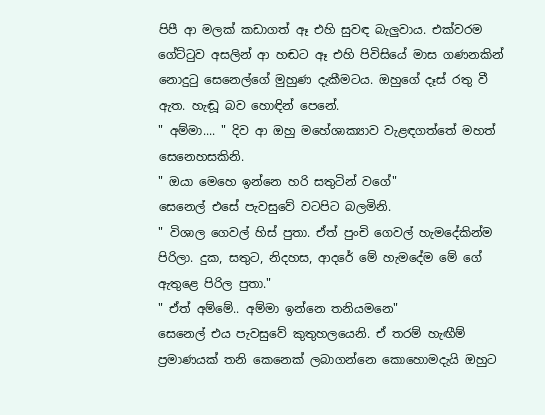පිපී ආ මලක් කඩාගත් ඈ එහි සුවඳ බැලුවාය. එක්වරම ගේට්ටුව අසලින් ආ හඬට ඈ එහි පිවිසියේ මාස ගණනකින් නොදුටු සෙනෙල්ගේ මුහුණ දැකීමටය. ඔහුගේ දෑස් රතු වී ඇත. හැඬූ බව හොඳින් පෙනේ.
" අම්මා.... " දිව ආ ඔහු මහේශාක්‍යාව වැළඳගත්තේ මහත් සෙනෙහසකිනි.
" ඔයා මෙහෙ ඉන්නෙ හරි සතුටින් වගේ"
සෙනෙල් එසේ පැවසුවේ වටපිට බලමිනි.
" විශාල ගෙවල් හිස් පුතා. ඒත් පුංචි ගෙවල් හැමදේකින්ම පිරිලා. දුක, සතුට, නිදහස, ආදරේ මේ හැමදේම මේ ගේ ඇතුළෙ පිරිල පුතා."
" ඒත් අම්මේ.. අම්මා ඉන්නෙ තනියමනෙ"
සෙනෙල් එය පැවසුවේ කුතුහලයෙනි. ඒ තරම් හැඟීම් ප්‍රමාණයක් තනි කෙනෙක් ලබාගන්නෙ කොහොමදැයි ඔහුට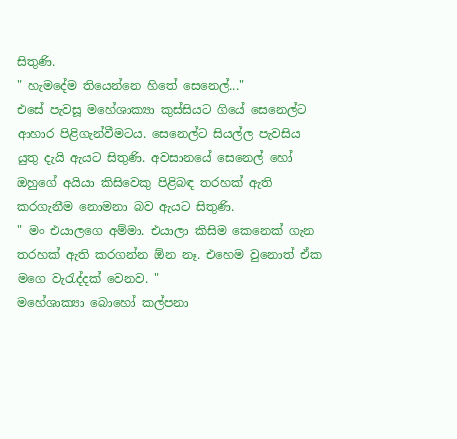සිතුණි.
" හැමදේම තියෙන්නෙ හිතේ සෙනෙල්..."
එසේ පැවසූ මහේශාක්‍යා කුස්සියට ගියේ සෙනෙල්ට ආහාර පිළිගැන්වීමටය. සෙනෙල්ට සියල්ල පැවසිය යුතු දැයි ඇයට සිතුණි. අවසානයේ සෙනෙල් හෝ ඔහුගේ අයියා කිසිවෙකු පිළිබඳ තරහක් ඇති කරගැනීම නොමනා බව ඇයට සිතුණි.
" මං එයාලගෙ අම්මා. එයාලා කිසිම කෙනෙක් ගැන තරහක් ඇති කරගන්න ඕන නෑ. එහෙම වුනොත් ඒක මගෙ වැරැද්දක් වෙනව. "
මහේශාක්‍යා බොහෝ කල්පනා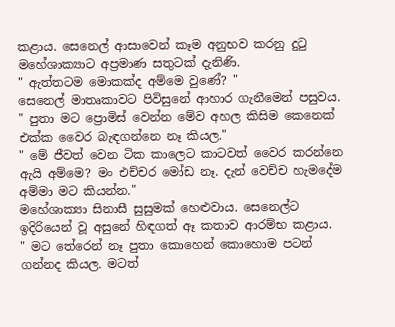කළාය. සෙනෙල් ආසාවෙන් කෑම අනුභව කරනු දුටු මහේශාක්‍යාට අප්‍රමාණ සතුටක් දැනිණි.
" ඇත්තටම මොකක්ද අම්මෙ වුණේ? "
සෙනෙල් මාතෘකාවට පිවිසුනේ ආහාර ගැනීමෙන් පසුවය.
" පුතා මට ප්‍රොමිස් වෙන්න මේව අහල කිසිම කෙනෙක් එක්ක වෛර බැඳගන්නෙ නෑ කියල."
" මේ ජීවත් වෙන ටික කාලෙට කාටවත් වෛර කරන්නෙ ඇයි අම්මෙ? මං එච්චර මෝඩ නෑ. දැන් වෙච්ච හැමදේම අම්මා මට කියන්න."
මහේශාක්‍යා සිනාසී සුසුමක් හෙළුවාය. සෙනෙල්ට ඉදිරියෙන් වූ අසුනේ හිඳගත් ඈ කතාව ආරම්භ කළාය.
" මට තේරෙන් නෑ පුතා කොහෙන් කොහොම පටන් ගන්නද කියල. මටත්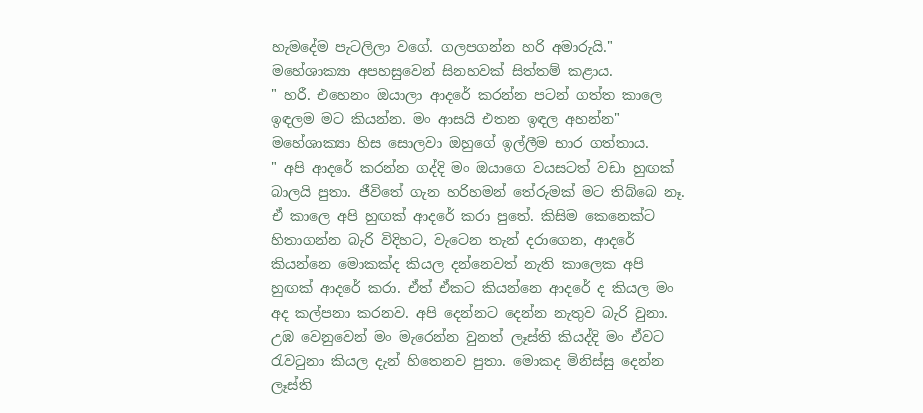හැමදේම පැටලිලා වගේ. ගලපගන්න හරි අමාරුයි."
මහේශාක්‍යා අපහසුවෙන් සිනහවක් සිත්තම් කළාය.
" හරී. එහෙනං ඔයාලා ආදරේ කරන්න පටන් ගත්ත කාලෙ ඉඳලම මට කියන්න. මං ආසයි එතන ඉඳල අහන්න"
මහේශාක්‍යා හිස සොලවා ඔහුගේ ඉල්ලීම භාර ගත්තාය.
" අපි ආදරේ කරන්න ගද්දි මං ඔයාගෙ වයසටත් වඩා හුඟක් බාලයි පුතා. ජීවිතේ ගැන හරිහමන් තේරුමක් මට තිබ්බෙ නෑ. ඒ කාලෙ අපි හුඟක් ආදරේ කරා පුතේ. කිසිම කෙනෙක්ට හිතාගන්න බැරි විදිහට, වැටෙන තැන් දරාගෙන, ආදරේ කියන්නෙ මොකක්ද කියල දන්නෙවත් නැති කාලෙක අපි හුඟක් ආදරේ කරා. ඒත් ඒකට කියන්නෙ ආදරේ ද කියල මං අද කල්පනා කරනව. අපි දෙන්නට දෙන්න නැතුව බැරි වුනා. උඹ වෙනුවෙන් මං මැරෙන්න වුනත් ලෑස්ති කියද්දි මං ඒවට රැවටුනා කියල දැන් හිතෙනව පුතා. මොකද මිනිස්සු දෙන්න ලෑස්ති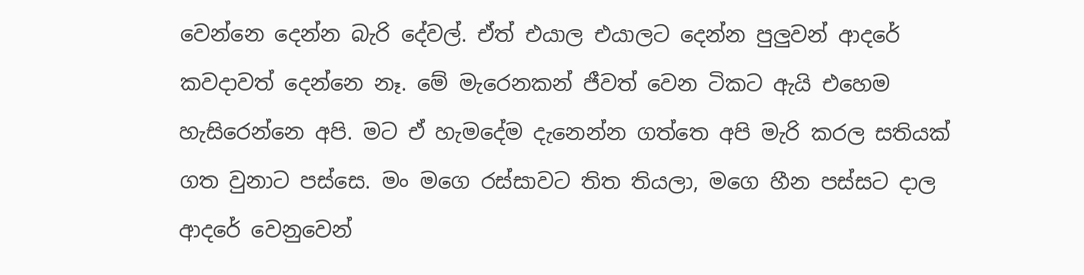වෙන්නෙ දෙන්න බැරි දේවල්. ඒත් එයාල එයාලට දෙන්න පුලුවන් ආදරේ කවදාවත් දෙන්නෙ නෑ. මේ මැරෙනකන් ජීවත් වෙන ටිකට ඇයි එහෙම හැසිරෙන්නෙ අපි. මට ඒ හැමදේම දැනෙන්න ගත්තෙ අපි මැරි කරල සතියක් ගත වුනාට පස්සෙ. මං මගෙ රස්සාවට තිත තියලා, මගෙ හීන පස්සට දාල ආදරේ වෙනුවෙන්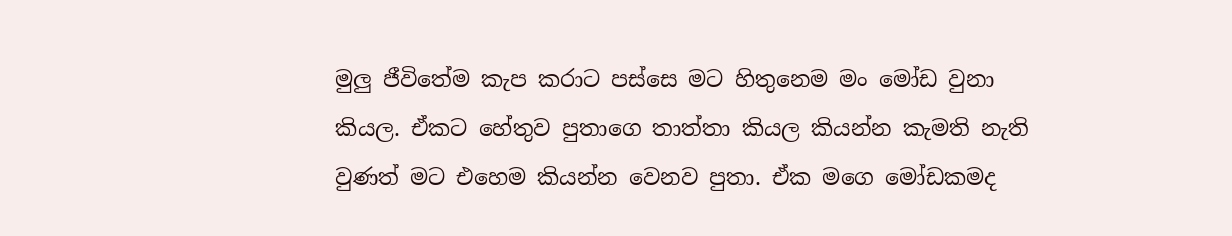මුලු ජීවිතේම කැප කරාට පස්සෙ මට හිතුනෙම මං මෝඩ වුනා කියල. ඒකට හේතුව පුතාගෙ තාත්තා කියල කියන්න කැමති නැති වුණත් මට එහෙම කියන්න වෙනව පුතා. ඒක මගෙ මෝඩකමද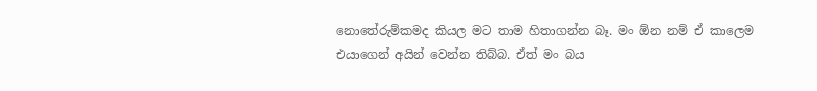නොතේරුම්කමද කියල මට තාම හිතාගන්න බෑ. මං ඕන නම් ඒ කාලෙම එයාගෙන් අයින් වෙන්න තිබ්බ. ඒත් මං බය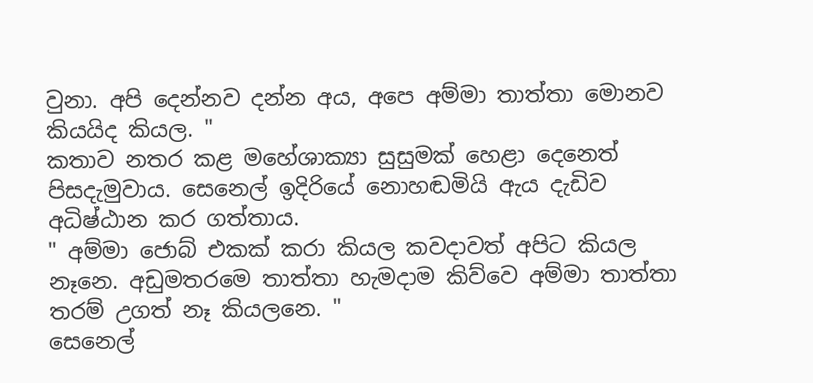වුනා. අපි දෙන්නව දන්න අය, අපෙ අම්මා තාත්තා මොනව කියයිද කියල. "
කතාව නතර කළ මහේශාක්‍යා සුසුමක් හෙළා දෙනෙත් පිසදැමුවාය. සෙනෙල් ඉදිරියේ නොහඬමියි ඇය දැඩිව අධිෂ්ඨාන කර ගත්තාය.
" අම්මා ජොබ් එකක් කරා කියල කවදාවත් අපිට කියල නෑනෙ. අඩුමතරමෙ තාත්තා හැමදාම කිව්වෙ අම්මා තාත්තා තරම් උගත් නෑ කියලනෙ. "
සෙනෙල්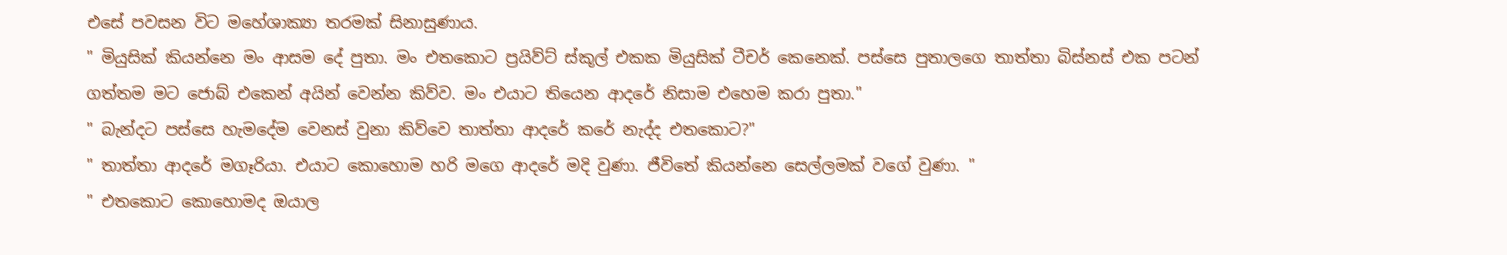එසේ පවසන විට මහේශාක්‍යා තරමක් සිනාසුණාය.
" මියුසික් කියන්නෙ මං ආසම දේ පුතා. මං එතකොට ප්‍රයිව්ට් ස්කූල් එකක මියුසික් ටීචර් කෙනෙක්. පස්සෙ පුතාලගෙ තාත්තා බිස්නස් එක පටන් ගත්තම මට ජොබ් එකෙන් අයින් වෙන්න කිව්ව. මං එයාට තියෙන ආදරේ නිසාම එහෙම කරා පුතා."
" බැන්දට පස්සෙ හැමදේම වෙනස් වුනා කිව්වෙ තාත්තා ආදරේ කරේ නැද්ද එතකොට?"
" තාත්තා ආදරේ මගෑරියා. එයාට කොහොම හරි මගෙ ආදරේ මදි වුණා. ජීවිතේ කියන්නෙ සෙල්ලමක් වගේ වුණා. "
" එතකොට කොහොමද ඔයාල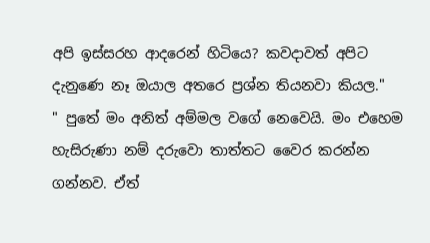අපි ඉස්සරහ ආදරෙන් හිටියෙ? කවදාවත් අපිට දැනුණෙ නෑ ඔයාල අතරෙ ප්‍රශ්න තියනවා කියල."
" පුතේ මං අනිත් අම්මල වගේ නෙවෙයි. මං එහෙම හැසිරුණා නම් දරුවො තාත්තට වෛර කරන්න ගන්නව. ඒත්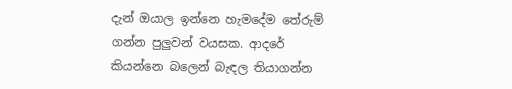දැන් ඔයාල ඉන්නෙ හැමදේම තේරුම් ගන්න පුලුවන් වයසක. ආදරේ කියන්නෙ බලෙන් බැඳල තියාගන්න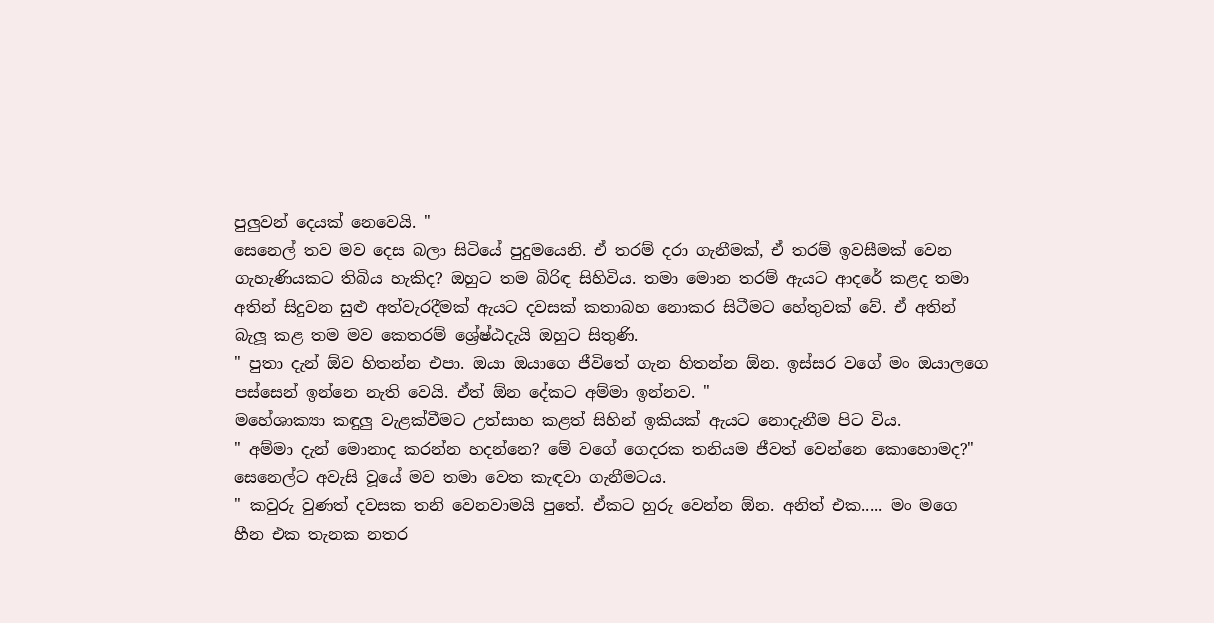පුලුවන් දෙයක් නෙවෙයි. "
සෙනෙල් තව මව දෙස බලා සිටියේ පුදුමයෙනි. ඒ තරම් දරා ගැනීමක්, ඒ තරම් ඉවසීමක් වෙන ගැහැණියකට තිබිය හැකිද? ඔහුට තම බිරිඳ සිහිවිය. තමා මොන තරම් ඇයට ආදරේ කළද තමා අතින් සිදුවන සුළු අත්වැරදීමක් ඇයට දවසක් කතාබහ නොකර සිටීමට හේතුවක් වේ. ඒ අතින් බැලූ කළ තම මව කෙතරම් ශ්‍රේෂ්ඨදැයි ඔහුට සිතුණි.
" පුතා දැන් ඕව හිතන්න එපා. ඔයා ඔයාගෙ ජීවිතේ ගැන හිතන්න ඕන. ඉස්සර වගේ මං ඔයාලගෙ පස්සෙන් ඉන්නෙ නැති වෙයි. ඒත් ඕන දේකට අම්මා ඉන්නව. "
මහේශාක්‍යා කඳුලු වැළක්වීමට උත්සාහ කළත් සිහින් ඉකියක් ඇයට නොදැනීම පිට විය.
" අම්මා දැන් මොනාද කරන්න හදන්නෙ? මේ වගේ ගෙදරක තනියම ජීවත් වෙන්නෙ කොහොමද?"
සෙනෙල්ට අවැසි වූයේ මව තමා වෙත කැඳවා ගැනීමටය.
" කවුරු වුණත් දවසක තනි වෙනවාමයි පුතේ. ඒකට හුරු වෙන්න ඕන. අනිත් එක..... මං මගෙ හීන එක තැනක නතර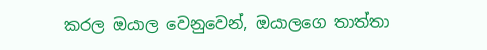කරල ඔයාල වෙනුවෙන්, ඔයාලගෙ තාත්තා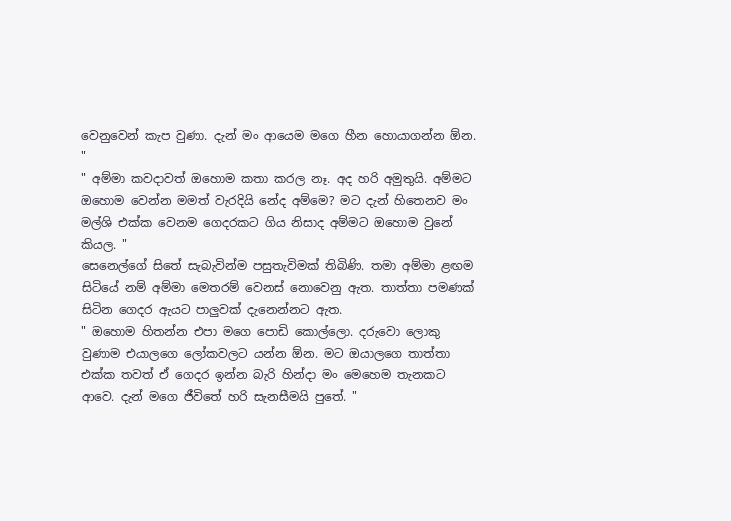වෙනුවෙන් කැප වුණා. දැන් මං ආයෙම මගෙ හීන හොයාගන්න ඕන. "
" අම්මා කවදාවත් ඔහොම කතා කරල නෑ. අද හරි අමුතුයි. අම්මට ඔහොම වෙන්න මමත් වැරදියි නේද අම්මෙ? මට දැන් හිතෙනව මං මල්ශි එක්ක වෙනම ගෙදරකට ගිය නිසාද අම්මට ඔහොම වුනේ කියල. "
සෙනෙල්ගේ සිතේ සැබැවින්ම පසුතැවිමක් තිබිණි. තමා අම්මා ළඟම සිටියේ නම් අම්මා මෙතරම් වෙනස් නොවෙනු ඇත. තාත්තා පමණක් සිටින ගෙදර ඇයට පාලුවක් දැනෙන්නට ඇත.
" ඔහොම හිතන්න එපා මගෙ පොඩි කොල්ලො. දරුවො ලොකු වුණාම එයාලගෙ ලෝකවලට යන්න ඕන. මට ඔයාලගෙ තාත්තා එක්ක තවත් ඒ ගෙදර ඉන්න බැරි හින්දා මං මෙහෙම තැනකට ආවෙ. දැන් මගෙ ජීවිතේ හරි සැනසීමයි පුතේ. "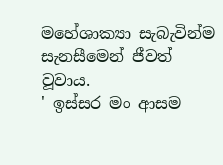මහේශාක්‍යා සැබැවින්ම සැනසීමෙන් ජීවත් වූවාය.
' ඉස්සර මං ආසම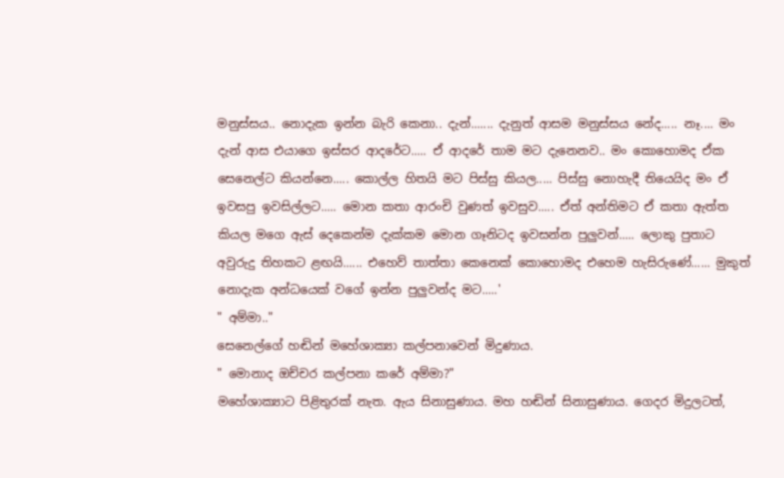මනුස්සය.. නොදැක ඉන්න බැරි කෙනා.. දැන්....... දැනුත් ආසම මනුස්සය නේද..... නෑ.... මං දැන් ආස එයාගෙ ඉස්සර ආදරේට..... ඒ ආදරේ තාම මට දැනෙනව.. මං කොහොමද ඒක සෙනෙල්ට කියන්නෙ..... කොල්ල හිතයි මට පිස්සු කියල..... පිස්සු නොහැදී තියෙයිද මං ඒ ඉවසපු ඉවසිල්ලට..... මොන කතා ආරංචි වුණත් ඉවසුව..... ඒත් අන්තිමට ඒ කතා ඇත්ත කියල මගෙ ඇස් දෙකෙන්ම දැක්කම මොන ගෑනිටද ඉවසන්න පුලුවන්..... ලොකු පුතාට අවුරුදු තිහකට ළඟයි...... එහෙව් තාත්තා කෙනෙක් කොහොමද එහෙම හැසිරුණේ...... මුකුත් නොදැක අන්ධයෙක් වගේ ඉන්න පුලුවන්ද මට.....'
" අම්මා.."
සෙනෙල්ගේ හඬින් මහේශාක්‍යා කල්පනාවෙන් මිදුණාය.
" මොනාද ඔච්චර කල්පනා කරේ අම්මා?"
මහේශාක්‍යාට පිළිතුරක් නැත. ඇය සිනාසුණාය. මහ හඬින් සිනාසුණාය. ගෙදර මිදුලටත්,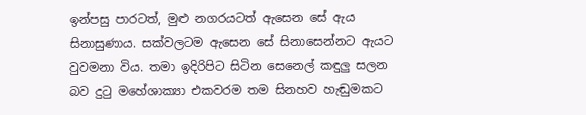ඉන්පසු පාරටත්, මුළු නගරයටත් ඇසෙන සේ ඇය සිනාසුණාය. සක්වලටම ඇසෙන සේ සිනාසෙන්නට ඇයට වුවමනා විය. තමා ඉදිරිපිට සිටින සෙනෙල් කඳුලු සලන බව දුටු මහේශාක්‍යා එකවරම තම සිනහව හැඬුමකට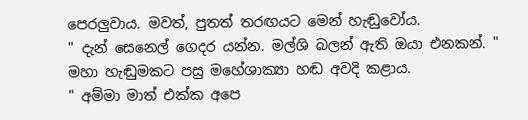පෙරලුවාය. මවත්, පුතත් තරඟයට මෙන් හැඬුවෝය.
" දැන් සෙනෙල් ගෙදර යන්න. මල්ශි බලන් ඇති ඔයා එනකන්. "
මහා හැඬුමකට පසු මහේශාක්‍යා හඬ අවදි කළාය.
" අම්මා මාත් එක්ක අපෙ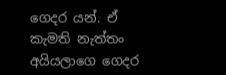ගෙදර යන්. ඒ කැමති නැත්තං අයියලාගෙ ගෙදර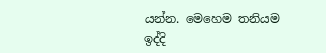යන්න. මෙහෙම තනියම ඉද්දි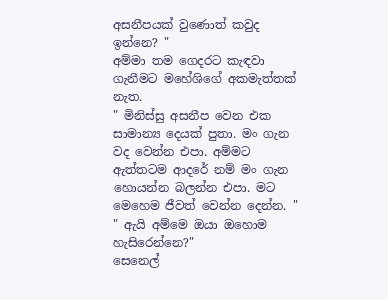අසනීපයක් වුණොත් කවුද ඉන්නෙ? "
අම්මා තම ගෙදරට කැඳවා ගැනීමට මහේශිගේ අකමැත්තක් නැත.
" මිනිස්සු අසනීප වෙන එක සාමාන්‍ය දෙයක් පුතා. මං ගැන වද වෙන්න එපා. අම්මට ඇත්තටම ආදරේ නම් මං ගැන හොයන්න බලන්න එපා. මට මෙහෙම ජීවත් වෙන්න දෙන්න. "
" ඇයි අම්මෙ ඔයා ඔහොම හැසිරෙන්නෙ?"
සෙනෙල්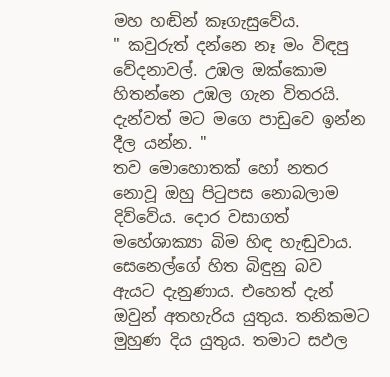මහ හඬින් කෑගැසුවේය.
" කවුරුත් දන්නෙ නෑ මං විඳපු වේදනාවල්. උඹල ඔක්කොම හිතන්නෙ උඹල ගැන විතරයි. දැන්වත් මට මගෙ පාඩුවෙ ඉන්න දීල යන්න. "
තව මොහොතක් හෝ නතර නොවූ ඔහු පිටුපස නොබලාම දිව්වේය. දොර වසාගත් මහේශාක්‍යා බිම හිඳ හැඬුවාය. සෙනෙල්ගේ හිත බිඳුනු බව ඇයට දැනුණාය. එහෙත් දැන් ඔවුන් අතහැරිය යුතුය. තනිකමට මුහුණ දිය යුතුය. තමාට සඵල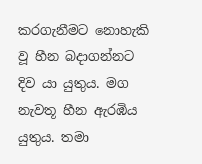කරගැනීමට නොහැකි වූ හීන බදාගන්නට දිව යා යුතුය. මග නැවතූ හීන ඇරඹිය යුතුය. තමා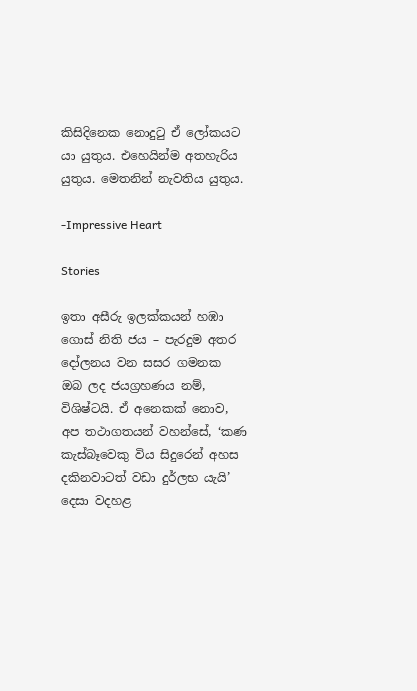කිසිදිනෙක නොදුටු ඒ ලෝකයට යා යුතුය. එහෙයින්ම අතහැරිය යුතුය. මෙතනින් නැවතිය යුතුය.

-Impressive Heart

Stories

ඉතා අසීරු ඉලක්කයන් හඹා ගොස් නිති ජය – පැරදුම අතර දෝලනය වන සසර ගමනක ඔබ ලද ජයග්‍රහණය නම්, විශිෂ්ටයි. ඒ අනෙකක් නොව, අප තථාගතයන් වහන්සේ, ‘කණ කැස්බෑවෙකු විය සිදුරෙන් අහස දකිනවාටත් වඩා දුර්ලභ යැයි’ දෙසා වදහළ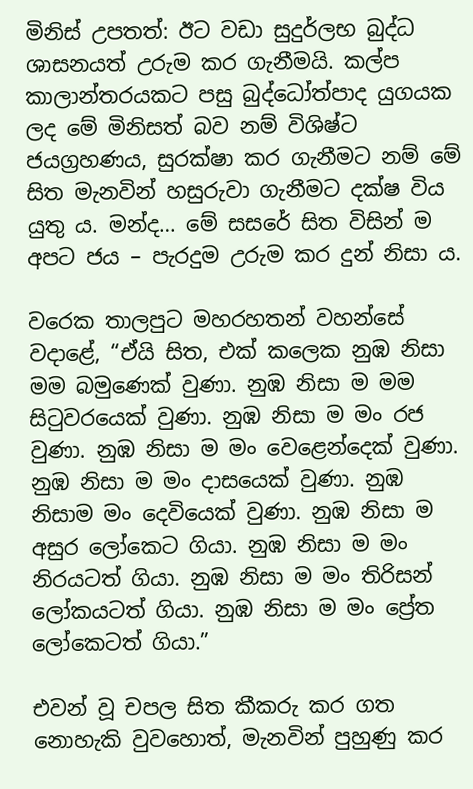මිනිස් උපතත්: ඊට වඩා සුදුර්ලභ බුද්ධ ශාසනයත් උරුම කර ගැනීමයි. කල්ප කාලාන්තරයකට පසු බුද්ධෝත්පාද යුගයක ලද මේ මිනිසත් බව නම් විශිෂ්ට ජයග්‍රහණය, සුරක්ෂා කර ගැනීමට නම් මේ සිත මැනවින් හසුරුවා ගැනීමට දක්ෂ විය යුතු ය. මන්ද… මේ සසරේ සිත විසින් ම අපට ජය – පැරදුම උරුම කර දුන් නිසා ය.

වරෙක තාලපුට මහරහතන් වහන්සේ වදාළේ, “ඒයි සිත, එක් කලෙක නුඹ නිසා මම බමුණෙක් වුණා. නුඹ නිසා ම මම සිටුවරයෙක් වුණා. නුඹ නිසා ම මං රජ වුණා. නුඹ නිසා ම මං වෙළෙන්දෙක් වුණා. නුඹ නිසා ම මං දාසයෙක් වුණා. නුඹ නිසාම මං දෙවියෙක් වුණා. නුඹ නිසා ම අසුර ලෝකෙට ගියා. නුඹ නිසා ම මං නිරයටත් ගියා. නුඹ නිසා ම මං තිරිසන් ලෝකයටත් ගියා. නුඹ නිසා ම මං ප්‍රේත ලෝකෙටත් ගියා.”

එවන් වූ චපල සිත කීකරු කර ගත නොහැකි වුවහොත්, මැනවින් පුහුණු කර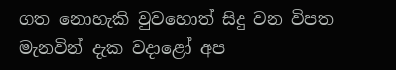ගත නොහැකි වුවහොත් සිදු වන විපත මැනවින් දැක වදාළෝ අප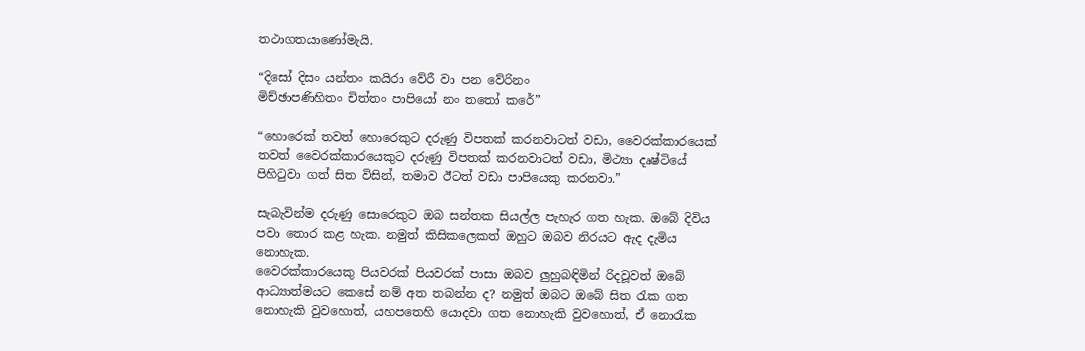තථාගතයාණෝමැයි.

“දිසෝ දිසං යන්තං කයිරා වේරී වා පන වේරිනං
මිච්ඡාපණිහිතං චිත්තං පාපියෝ නං තතෝ කරේ”

“හොරෙක් තවත් හොරෙකුට දරුණු විපතක් කරනවාටත් වඩා, වෛරක්කාරයෙක් තවත් වෛරක්කාරයෙකුට දරුණු විපතක් කරනවාටත් වඩා, මිථ්‍යා දෘෂ්ටියේ පිහිටුවා ගත් සිත විසින්, තමාව ඊටත් වඩා පාපියෙකු කරනවා.”

සැබැවින්ම දරුණු සොරෙකුට ඔබ සන්තක සියල්ල පැහැර ගත හැක. ඔබේ දිවිය පවා තොර කළ හැක. නමුත් කිසිකලෙකත් ඔහුට ඔබව නිරයට ඇද දැමිය නොහැක.
වෛරක්කාරයෙකු පියවරක් පියවරක් පාසා ඔබව ලුහුබඳිමින් රිදවූවත් ඔබේ ආධ්‍යාත්මයට කෙසේ නම් අත තබන්න ද? නමුත් ඔබට ඔබේ සිත රැක ගත නොහැකි වුවහොත්, යහපතෙහි යොදවා ගත නොහැකි වුවහොත්, ඒ නොරැක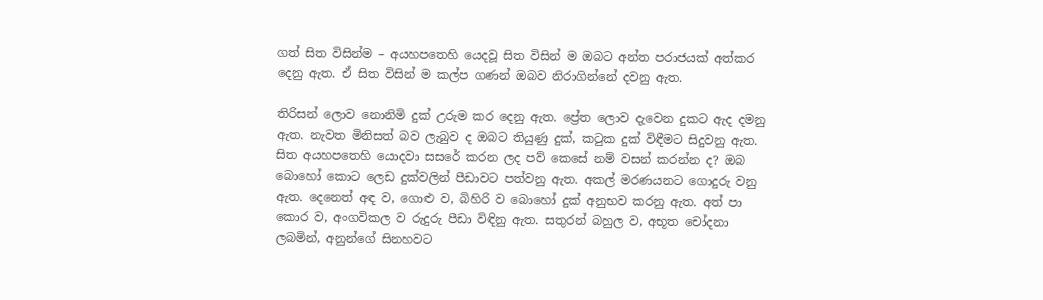ගත් සිත විසින්ම – අයහපතෙහි යෙදවූ සිත විසින් ම ඔබට අන්ත පරාජයක් අත්කර දෙනු ඇත. ඒ සිත විසින් ම කල්ප ගණන් ඔබව නිරාගින්නේ දවනු ඇත.

තිරිසන් ලොව නොනිමි දුක් උරුම කර දෙනු ඇත. ප්‍රේත ලොව දැවෙන දුකට ඇද දමනු ඇත. නැවත මිනිසත් බව ලැබුව ද ඔබට තියුණු දුක්, කටුක දුක් විඳීමට සිදුවනු ඇත. සිත අයහපතෙහි යොදවා සසරේ කරන ලද පව් කෙසේ නම් වසන් කරන්න ද? ඔබ බොහෝ කොට ලෙඩ දුක්වලින් පීඩාවට පත්වනු ඇත. අකල් මරණයනට ගොදුරු වනු ඇත. දෙනෙත් අඳ ව, ගොළු ව, බිහිරි ව බොහෝ දුක් අනුභව කරනු ඇත. අත් පා කොර ව, අංගවිකල ව රුදුරු පීඩා විඳිනු ඇත. සතුරන් බහුල ව, අභූත චෝදනා ලබමින්, අනුන්ගේ සිනහවට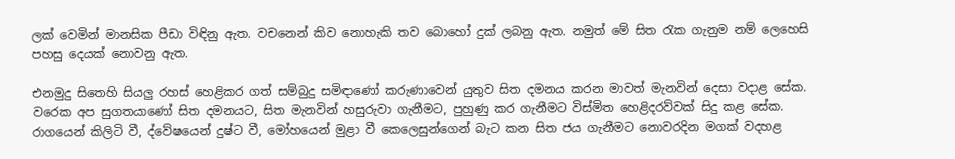ලක් වෙමින් මානසික පීඩා විඳිනු ඇත. වචනෙන් කිව නොහැකි තව බොහෝ දුක් ලබනු ඇත. නමුත් මේ සිත රැක ගැනුම නම් ලෙහෙසි පහසු දෙයක් නොවනු ඇත.

එනමුදු සිතෙහි සියලු රහස් හෙළිකර ගත් සම්බුදු සමිඳාණෝ කරුණාවෙන් යුතුව සිත දමනය කරන මාවත් මැනවින් දෙසා වදාළ සේක. වරෙක අප සුගතයාණෝ සිත දමනයට, සිත මැනවින් හසුරුවා ගැනීමට, පුහුණු කර ගැනීමට විස්මිත හෙළිදරව්වක් සිදු කළ සේක. රාගයෙන් කිලිටි වී, ද්වේෂයෙන් දුෂ්ට වී, මෝහයෙන් මුළා වී කෙලෙසුන්ගෙන් බැට කන සිත ජය ගැනීමට නොවරදින මගක් වදහළ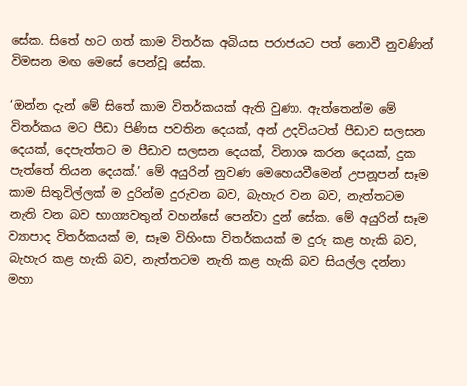සේක. සිතේ හට ගත් කාම විතර්ක අබියස පරාජයට පත් නොවී නුවණින් විමසන මඟ මෙසේ පෙන්වූ සේක.

‘ඔන්න දැන් මේ සිතේ කාම විතර්කයක් ඇති වුණා. ඇත්තෙන්ම මේ විතර්කය මට පීඩා පිණිස පවතින දෙයක්, අන් උදවියටත් පීඩාව සලසන දෙයක්, දෙපැත්තට ම පීඩාව සලසන දෙයක්, විනාශ කරන දෙයක්, දුක පැත්තේ තියන දෙයක්.’ මේ අයුරින් නුවණ මෙහෙයවීමෙන් උපනූපන් සෑම කාම සිතුවිල්ලක් ම දුරින්ම දුරුවන බව, බැහැර වන බව, නැත්තටම නැති වන බව භාග්‍යවතුන් වහන්සේ පෙන්වා දුන් සේක. මේ අයුරින් සෑම ව්‍යාපාද විතර්කයක් ම, සෑම විහිංසා විතර්කයක් ම දුරු කළ හැකි බව, බැහැර කළ හැකි බව, නැත්තටම නැති කළ හැකි බව සියල්ල දන්නා මහා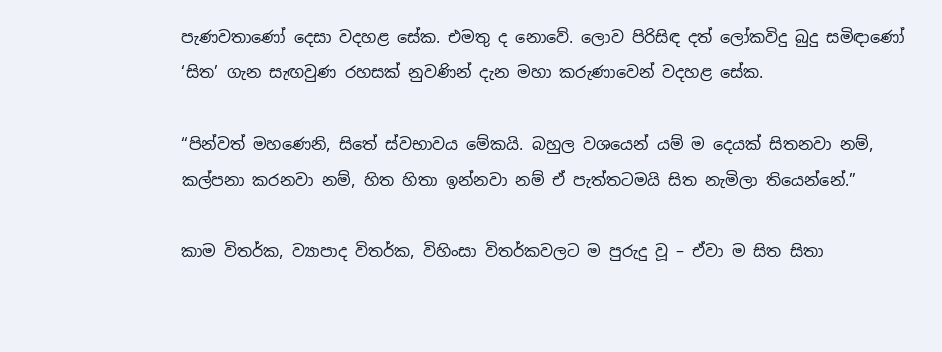පැණවතාණෝ දෙසා වදහළ සේක. එමතු ද නොවේ. ලොව පිරිසිඳ දත් ලෝකවිදු බුදු සමිඳාණෝ ‘සිත’ ගැන සැඟවුණ රහසක් නුවණින් දැන මහා කරුණාවෙන් වදහළ සේක.

“පින්වත් මහණෙනි, සිතේ ස්වභාවය මේකයි. බහුල වශයෙන් යම් ම දෙයක් සිතනවා නම්, කල්පනා කරනවා නම්, හිත හිතා ඉන්නවා නම් ඒ පැත්තටමයි සිත නැමිලා තියෙන්නේ.”

කාම විතර්ක, ව්‍යාපාද විතර්ක, විහිංසා විතර්කවලට ම පුරුදු වූ – ඒවා ම සිත සිතා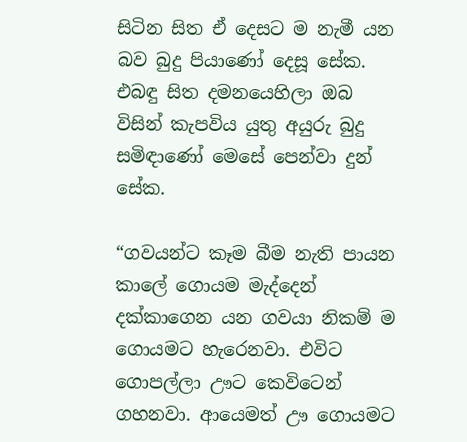සිටින සිත ඒ දෙසට ම නැමී යන බව බුදු පියාණෝ දෙසූ සේක. එබඳු සිත දමනයෙහිලා ඔබ විසින් කැපවිය යුතු අයුරු බුදු සමිඳාණෝ මෙසේ පෙන්වා දුන් සේක.

“ගවයන්ට කෑම බීම නැති පායන කාලේ ගොයම මැද්දෙන් දක්කාගෙන යන ගවයා නිකම් ම ගොයමට හැරෙනවා. එවිට ගොපල්ලා ඌට කෙවිටෙන් ගහනවා. ආයෙමත් ඌ ගොයමට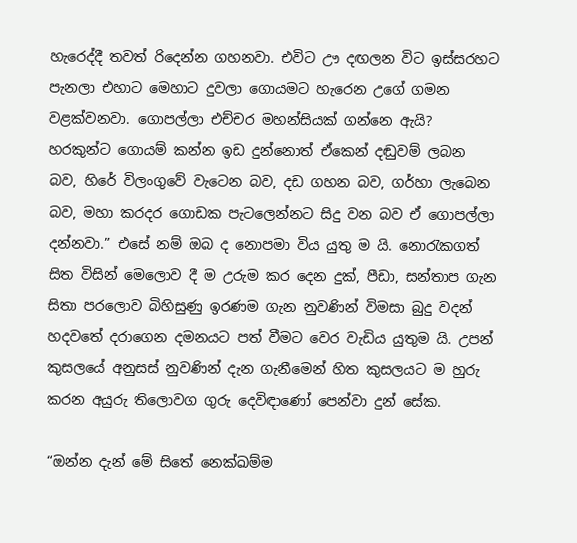හැරෙද්දී තවත් රිදෙන්න ගහනවා. එවිට ඌ දඟලන විට ඉස්සරහට පැනලා එහාට මෙහාට දුවලා ගොයමට හැරෙන උගේ ගමන වළක්වනවා. ගොපල්ලා එච්චර මහන්සියක් ගන්නෙ ඇයි? හරකුන්ට ගොයම් කන්න ඉඩ දුන්නොත් ඒකෙන් දඬුවම් ලබන බව, හිරේ විලංගුවේ වැටෙන බව, දඩ ගහන බව, ගර්හා ලැබෙන බව, මහා කරදර ගොඩක පැටලෙන්නට සිදු වන බව ඒ ගොපල්ලා දන්නවා.” එසේ නම් ඔබ ද නොපමා විය යුතු ම යි. නොරැකගත් සිත විසින් මෙලොව දී ම උරුම කර දෙන දුක්, පීඩා, සන්තාප ගැන සිතා පරලොව බිහිසුණු ඉරණම ගැන නුවණින් විමසා බුදු වදන් හදවතේ දරාගෙන දමනයට පත් වීමට වෙර වැඩිය යුතුම යි. උපන් කුසලයේ අනුසස් නුවණින් දැන ගැනීමෙන් හිත කුසලයට ම හුරු කරන අයුරු තිලොවග ගුරු දෙවිඳාණෝ පෙන්වා දුන් සේක.

“ඔන්න දැන් මේ සිතේ නෙක්ඛම්ම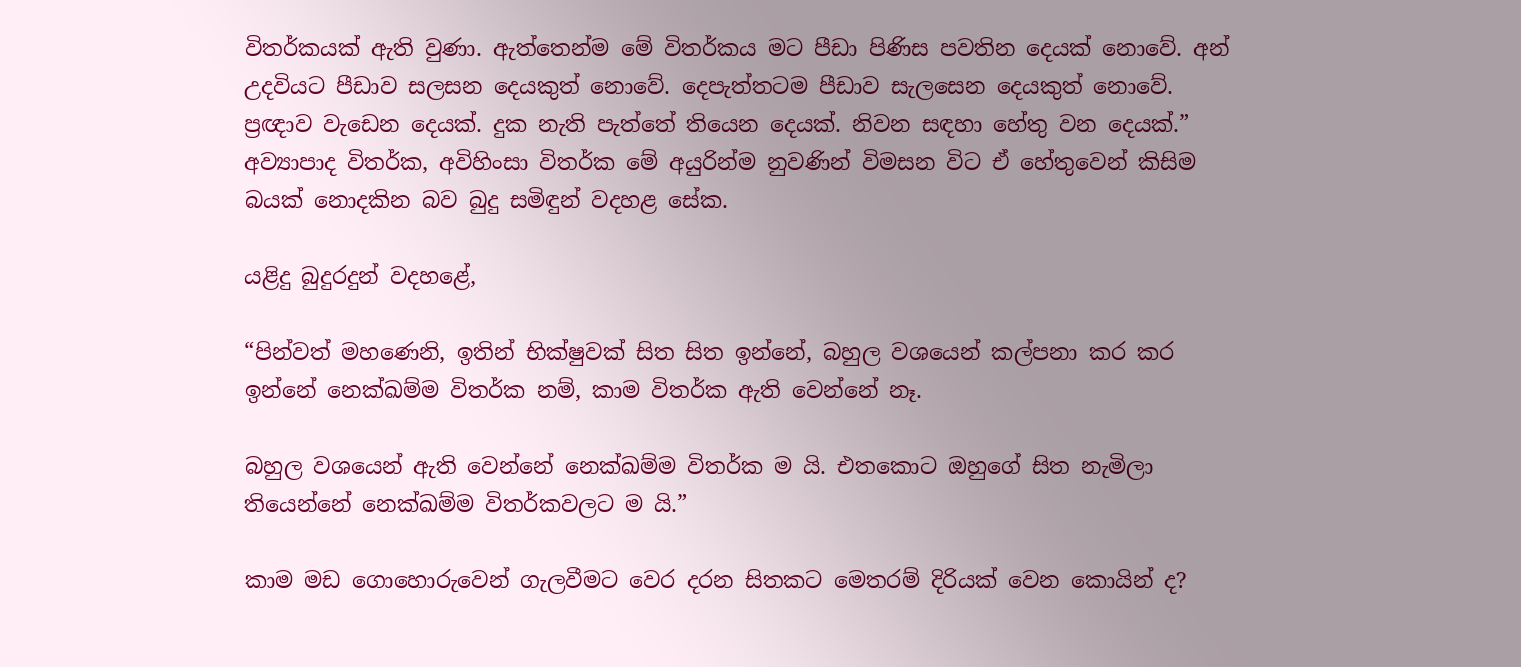විතර්කයක් ඇති වුණා. ඇත්තෙන්ම මේ විතර්කය මට පීඩා පිණිස පවතින දෙයක් නොවේ. අන් උදවියට පීඩාව සලසන දෙයකුත් නොවේ. දෙපැත්තටම පීඩාව සැලසෙන දෙයකුත් නොවේ. ප්‍රඥාව වැඩෙන දෙයක්. දුක නැති පැත්තේ තියෙන දෙයක්. නිවන සඳහා හේතු වන දෙයක්.” අව්‍යාපාද විතර්ක, අවිහිංසා විතර්ක මේ අයුරින්ම නුවණින් විමසන විට ඒ හේතුවෙන් කිසිම බයක් නොදකින බව බුදු සමිඳුන් වදහළ සේක.

යළිදු බුදුරදුන් වදහළේ,

“පින්වත් මහණෙනි, ඉතින් භික්ෂුවක් සිත සිත ඉන්නේ, බහුල වශයෙන් කල්පනා කර කර ඉන්නේ නෙක්ඛම්ම විතර්ක නම්, කාම විතර්ක ඇති වෙන්නේ නෑ.

බහුල වශයෙන් ඇති වෙන්නේ නෙක්ඛම්ම විතර්ක ම යි. එතකොට ඔහුගේ සිත නැමිලා තියෙන්නේ නෙක්ඛම්ම විතර්කවලට ම යි.”

කාම මඩ ගොහොරුවෙන් ගැලවීමට වෙර දරන සිතකට මෙතරම් දිරියක් වෙන කොයින් ද?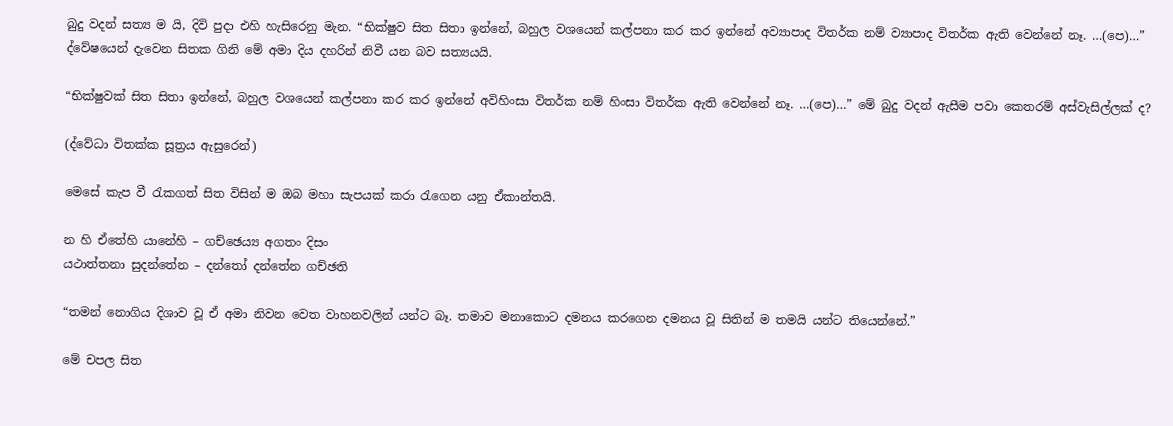බුදු වදන් සත්‍ය ම යි, දිවි පුදා එහි හැසිරෙනු මැන. “භික්ෂුව සිත සිතා ඉන්නේ, බහුල වශයෙන් කල්පනා කර කර ඉන්නේ අව්‍යාපාද විතර්ක නම් ව්‍යාපාද විතර්ක ඇති වෙන්නේ නෑ. …(පෙ)…” ද්වේෂයෙන් දැවෙන සිතක ගිනි මේ අමා දිය දහරින් නිවී යන බව සත්‍යයයි.

“භික්ෂුවක් සිත සිතා ඉන්නේ, බහුල වශයෙන් කල්පනා කර කර ඉන්නේ අවිහිංසා විතර්ක නම් හිංසා විතර්ක ඇති වෙන්නේ නෑ. …(පෙ)…” මේ බුදු වදන් ඇසීම පවා කෙතරම් අස්වැසිල්ලක් ද?

(ද්වේධා විතක්ක සූත්‍රය ඇසුරෙන්)

මෙසේ කැප වී රැකගත් සිත විසින් ම ඔබ මහා සැපයක් කරා රැගෙන යනු ඒකාන්තයි.

න හි ඒතේහි යානේහි – ගච්ඡෙය්‍ය අගතං දිසං
යථාත්තනා සුදන්තේන – දන්තෝ දන්තේන ගච්ඡති

“තමන් නොගිය දිශාව වූ ඒ අමා නිවන වෙත වාහනවලින් යන්ට බෑ. තමාව මනාකොට දමනය කරගෙන දමනය වූ සිතින් ම තමයි යන්ට තියෙන්නේ.”

මේ චපල සිත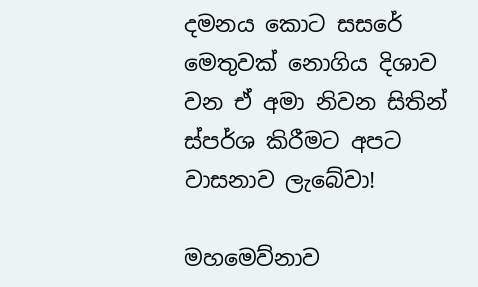දමනය කොට සසරේ මෙතුවක් නොගිය දිශාව වන ඒ අමා නිවන සිතින් ස්පර්ශ කිරීමට අපට වාසනාව ලැබේවා!

මහමෙව්නාව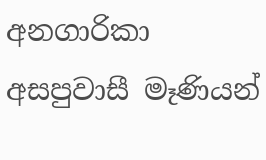අනගාරිකා අසපුවාසී මෑණියන්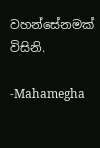වහන්සේනමක් විසිනි.

-Mahamegha